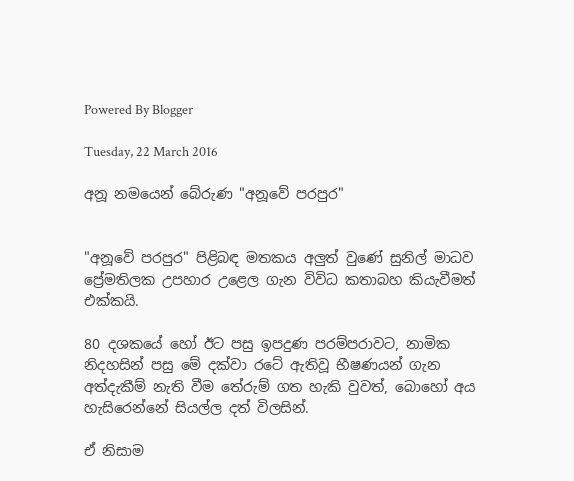Powered By Blogger

Tuesday, 22 March 2016

අනූ නමයෙන් බේරුණ "අනූවේ පරපුර"


"අනූවේ පරපුර" පිළිබඳ මතකය අලුත් වුණේ සුනිල් මාධව ප්‍රේමතිලක උපහාර උළෙල ගැන විවිධ කතාබහ කියැවීමත් එක්කයි.

80 දශකයේ හෝ ඊට පසු ඉපදුණ පරම්පරාවට, නාමික නිදහසින් පසු මේ දක්වා රටේ ඇතිවූ භීෂණයන් ගැන අත්දැකීම් නැති වීම තේරුම් ගත හැකි වුවත්, බොහෝ අය හැසිරෙන්නේ සියල්ල දත් විලසින්.

ඒ නිසාම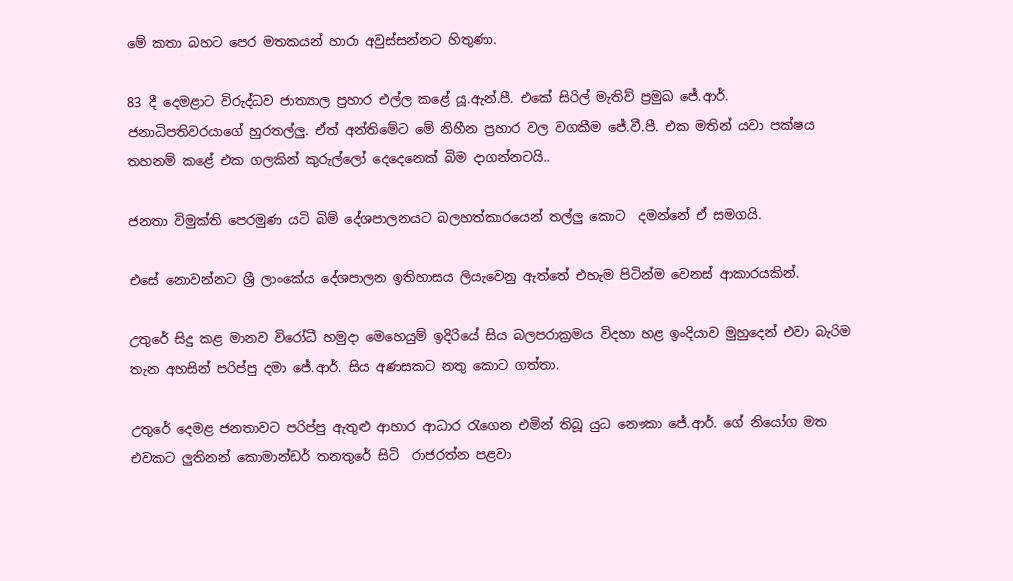මේ කතා බහට පෙර මතකයන් හාරා අවුස්සන්නට හිතුණා.

83 දී දෙමළාට විරුද්ධව ජාත්‍යාල ප්‍රහාර එල්ල කළේ යූ.ඇන්.පී. එකේ සිරිල් මැතිව් ප්‍රමුඛ ජේ.ආර්. ජනාධිපතිවරයාගේ හුරතල්ලු. ඒත් අන්තිමේට මේ නිහීන ප්‍රහාර වල වගකීම ජේ.වී.පී. එක මතින් යවා පක්ෂය තහනම් කළේ එක ගලකින් කුරුල්ලෝ දෙදෙනෙක් බිම දාගන්නටයි..

ජනතා විමුක්ති පෙරමුණ යටි බිම් දේශපාලනයට බලහත්කාරයෙන් තල්ලු කොට  දමන්නේ ඒ සමගයි.

එසේ නොවන්නට ශ්‍රී ලාංකේය දේශපාලන ඉතිහාසය ලියැවෙනු ඇත්තේ එහැම පිටින්ම වෙනස් ආකාරයකින්.

උතුරේ සිදු කළ මානව විරෝධී හමුදා මෙහෙයුම් ඉදිරියේ සිය බලපරාක්‍රමය විදහා හළ ඉංදියාව මුහුදෙන් එවා බැරිම තැන අහසින් පරිප්පු දමා ජේ.ආර්. සිය අණසකට නතු කොට ගත්තා.

උතුරේ දෙමළ ජනතාවට පරිප්පු ඇතුළු ආහාර ආධාර රැගෙන එමින් තිබූ යුධ නෞකා ජේ.ආර්. ගේ නියෝග මත එවකට ලුතිනන් කොමාන්ඩර් තනතුරේ සිටි  රාජරත්න පළවා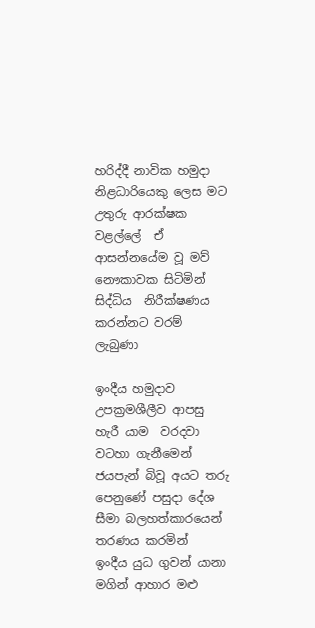හරිද්දී නාවික හමුදා නිළධාරියෙකු ලෙස මට උතුරු ආරක්ෂක වළල්ලේ  ඒ ආසන්නයේම වූ මව් නෞකාවක සිටිමින්  සිද්ධිය  නිරීක්ෂණය කරන්නට වරම් ලැබුණා

ඉංදීය හමුදාව උපක්‍රමශීලීව ආපසු හැරී යාම  වරදවා වටහා ගැනීමෙන් ජයපැන් බිවූ අයට තරු පෙනුණේ පසුදා දේශ සීමා බලහත්කාරයෙන් තරණය කරමින්   ඉංදීය යුධ ගුවන් යානා මගින් ආහාර මළු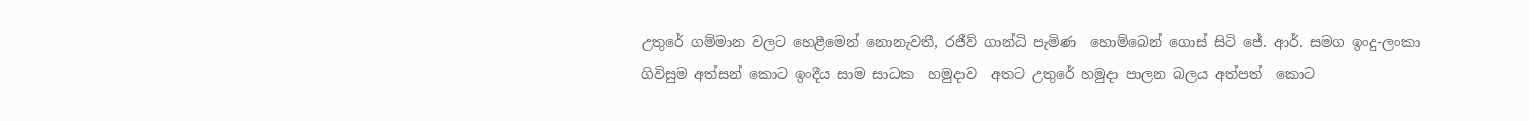උතුරේ ගම්මාන වලට හෙළීමෙන් නොනැවතී, රජීව් ගාන්ධි පැමිණ  හොම්බෙන් ගොස් සිටි ජේ. ආර්. සමග ඉංදු-ලංකා  ගිවිසුම අත්සන් කොට ඉංදීය සාම සාධක  හමුදාව  අතට උතුරේ හමුදා පාලන බලය අත්පත්  කොට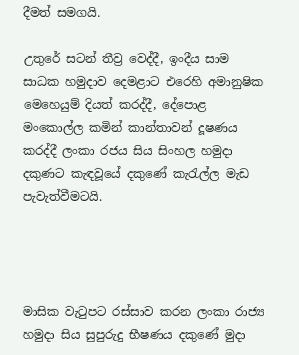දීමත් සමගයි.

උතුරේ සටන් තීව්‍ර වෙද්දී, ඉංදීය සාම සාධක හමුදාව දෙමළාට එරෙහි අමානුෂික මෙහෙයුම් දියත් කරද්දී, දේපොළ මංකොල්ල කමින් කාන්තාවන් දූෂණය කරද්දී ලංකා රජය සිය සිංහල හමුදා දකුණට කැඳවූයේ දකුණේ කැරැල්ල මැඩ පැවැත්වීමටයි.




මාසික වැටුපට රස්සාව කරන ලංකා රාජ්‍ය හමුදා සිය සුපුරුදු භීෂණය දකුණේ මුදා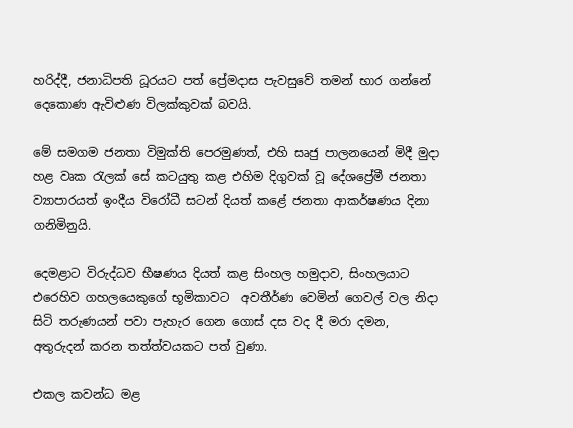හරිද්දී, ජනාධිපති ධූරයට පත් ප්‍රේමදාස පැවසුවේ තමන් භාර ගන්නේ දෙකොණ ඇවිළුණ විලක්කුවක් බවයි.

මේ සමගම ජනතා විමුක්ති පෙරමුණත්, එහි සෘජු පාලනයෙන් මිදී මුදා හළ වෘක රැලක් සේ කටයුතු කළ එහිම දිගුවක් වූ දේශප්‍රේමී ජනතා ව්‍යාපාරයත් ඉංදීය විරෝධී සටන් දියත් කළේ ජනතා ආකර්ෂණය දිනා ගනිමිනුයි.

දෙමළාට විරුද්ධව භීෂණය දියත් කළ සිංහල හමුදාව, සිංහලයාට එරෙහිව ගහලයෙකුගේ භූමිකාවට  අවතීර්ණ වෙමින් ගෙවල් වල නිදා සිටි තරුණයන් පවා පැහැර ගෙන ගොස් දස වද දී මරා දමන, අතුරුදන් කරන තත්ත්වයකට පත් වුණා.

එකල කවන්ධ මළ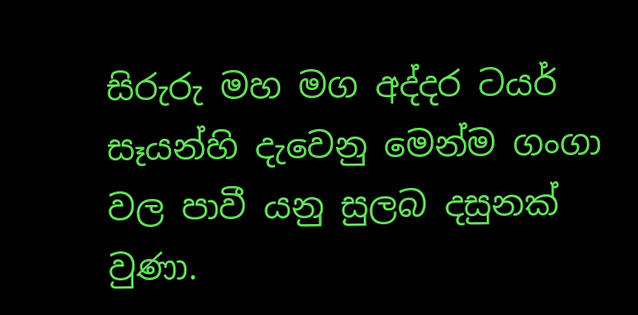සිරුරු මහ මග අද්දර ටයර් සෑයන්හි දැවෙනු මෙන්ම ගංගා වල පාවී යනු සුලබ දසුනක් වුණා.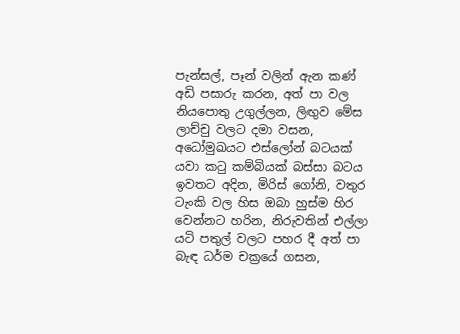පැන්සල්, පෑන් වලින් ඇන කණ් අඩි පසාරු කරන, අත් පා වල නියපොතු උගුල්ලන, ලිඟුව මේස ලාච්චු වලට දමා වසන, අධෝමුඛයට එස්ලෝන් බටයක් යවා කටු කම්බියක් බස්සා බටය ඉවතට අදින, මිරිස් ගෝනි, වතුර ටැංකි වල හිස ඔබා හුස්ම හිර වෙන්නට හරින, නිරුවතින් එල්ලා යටි පතුල් වලට පහර දී අත් පා බැඳ ධර්ම චක්‍රයේ ගසන,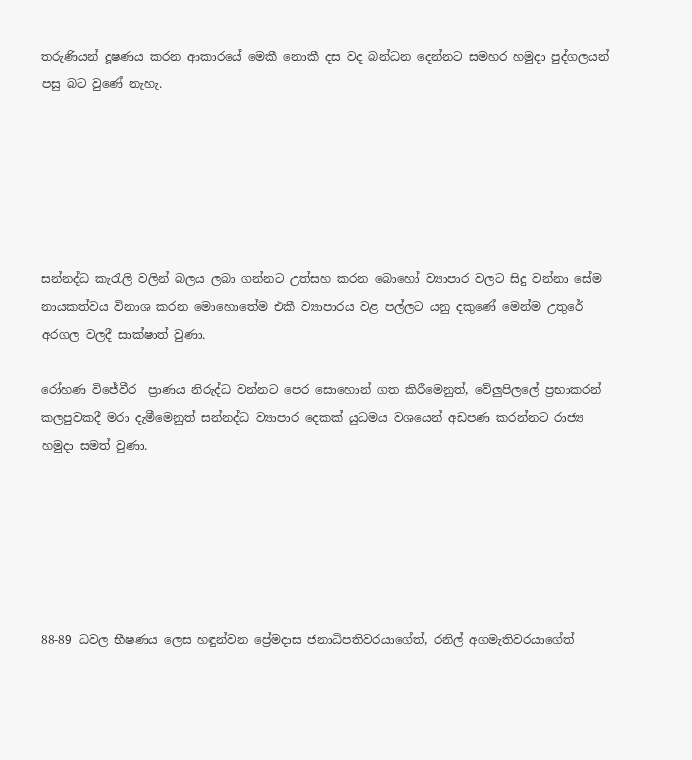තරුණියන් දූෂණය කරන ආකාරයේ මෙකී නොකී දස වද බන්ධන දෙන්නට සමහර හමුදා පුද්ගලයන් පසු බට වුණේ නැහැ.






සන්නද්ධ කැරැලි වලින් බලය ලබා ගන්නට උත්සහ කරන බොහෝ ව්‍යාපාර වලට සිදු වන්නා සේම නායකත්වය විනාශ කරන මොහොතේම එකී ව්‍යාපාරය වළ පල්ලට යනු දකුණේ මෙන්ම උතුරේ අරගල වලදී සාක්ෂාත් වුණා.

රෝහණ විජේවීර  ප්‍රාණය නිරුද්ධ වන්නට පෙර සොහොන් ගත කිරීමෙනුත්, වේලුපි‍ලලේ ප්‍රභාකරන් කලපුවකදී මරා දැමීමෙනුත් සන්නද්ධ ව්‍යාපාර දෙකක් යුධමය වශයෙන් අඩපණ කරන්නට රාජ්‍ය හමුදා සමත් වුණා.






88-89 ධවල භීෂණය ලෙස හඳුන්වන ප්‍රේමදාස ජනාධිපතිවරයාගේත්, රනිල් අගමැතිවරයාගේත්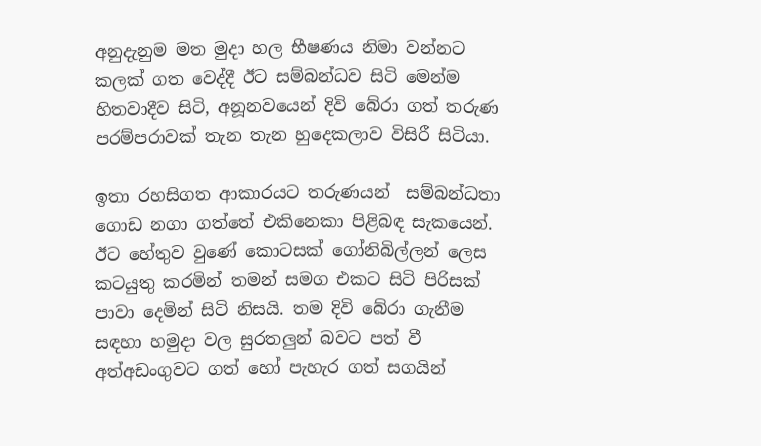අනුදැනුම මත මුදා හල භීෂණය නිමා වන්නට කලක් ගත වෙද්දී ඊට සම්බන්ධව සිටි මෙන්ම හිතවාදීව සිටි, අනූනවයෙන් දිවි බේරා ගත් තරුණ පරම්පරාවක් තැන තැන හුදෙකලාව විසිරී සිටියා.

ඉතා රහසිගත ආකාරයට තරුණයන්  සම්බන්ධතා ගොඩ නගා ගත්තේ එකිනෙකා පිළිබඳ සැකයෙන්. ඊට හේතුව වුණේ කොටසක් ගෝනිබිල්ලන් ලෙස කටයුතු කරමින් තමන් සමග එකට සිටි පිරිසක් පාවා දෙමින් සිටි නිසයි. තම දිවි බේරා ගැනීම සඳහා හමුදා වල සුරතලුන් බවට පත් වී අත්අඩංගුවට ගත් හෝ පැහැර ගත් සගයින්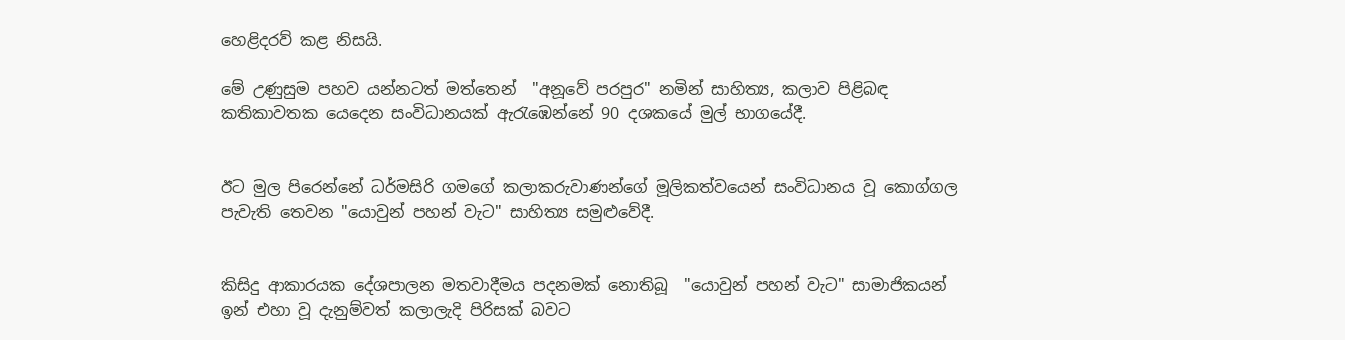හෙළිදරව් කළ නිසයි.

මේ උණුසුම පහව යන්නටත් මත්තෙන්  "අනූවේ පරපුර" නමින් සාහිත්‍ය, කලාව පිළිබඳ කතිකාවතක යෙදෙන සංවිධානයක් ඇරැඹෙන්නේ 90 දශකයේ මුල් භාගයේදී.


ඊට මුල පිරෙන්නේ ධර්මසිරි ගමගේ කලාකරුවාණන්ගේ මූලිකත්වයෙන් සංවිධානය වූ කොග්ගල පැවැති තෙවන "යොවුන් පහන් වැට" සාහිත්‍ය සමුළුවේදී.


කිසිදු ආකාරයක දේශපාලන මතවාදීමය පදනමක් නොතිබූ  "යොවුන් පහන් වැට" සාමාජිකයන් ඉන් එහා වූ දැනුම්වත් කලාලැදි පිරිසක් බවට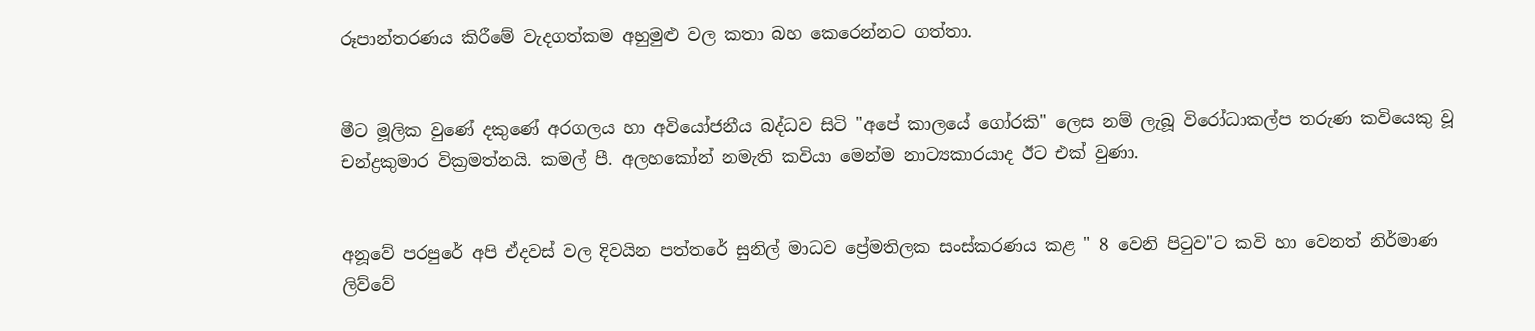රූපාන්තරණය කිරීමේ වැදගත්කම අහුමුළු වල කතා බහ කෙරෙන්නට ගත්තා.


මීට මූලික වුණේ දකුණේ අරගලය හා අවියෝජනීය බද්ධව සිටි "අපේ කාලයේ ගෝරකි" ලෙස නම් ලැබූ විරෝධාකල්ප තරුණ කවියෙකු වූ චන්ද්‍රකුමාර වික්‍රමත්නයි. කමල් පී. අලහකෝන් නමැති කවියා මෙන්ම නාට්‍යකාරයාද ඊට එක් වුණා.


අනූවේ පරපුරේ අපි ඒදවස් වල දිවයින පත්තරේ සුනිල් මාධව ප්‍රේමතිලක සංස්කරණය කළ " 8 වෙනි පිටුව"ට කවි හා වෙනත් නිර්මාණ ලිව්වේ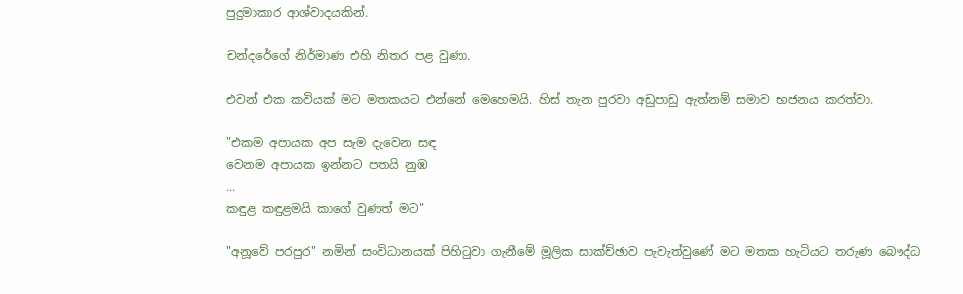පුදුමාකාර ආශ්වාදයකින්.

චන්දරේගේ නිර්මාණ එහි නිතර පළ වුණා.

එවන් එක කවියක් මට මතකයට එන්නේ මෙහෙමයි. හිස් තැන පුරවා අඩුපාඩු ඇත්නම් සමාව භජනය කරත්වා.

"එකම අපායක අප සැම දැවෙන සඳ
වෙනම අපායක ඉන්නට පතයි නුඹ
...
කඳුළ කඳුළමයි කාගේ වුණත් මට"

"අනූවේ පරපුර" නමින් සංවිධානයක් පිහිටුවා ගැනීමේ මූලික සාක්ච්ඡාව පැවැත්වුණේ මට මතක හැටියට තරුණ බෞද්ධ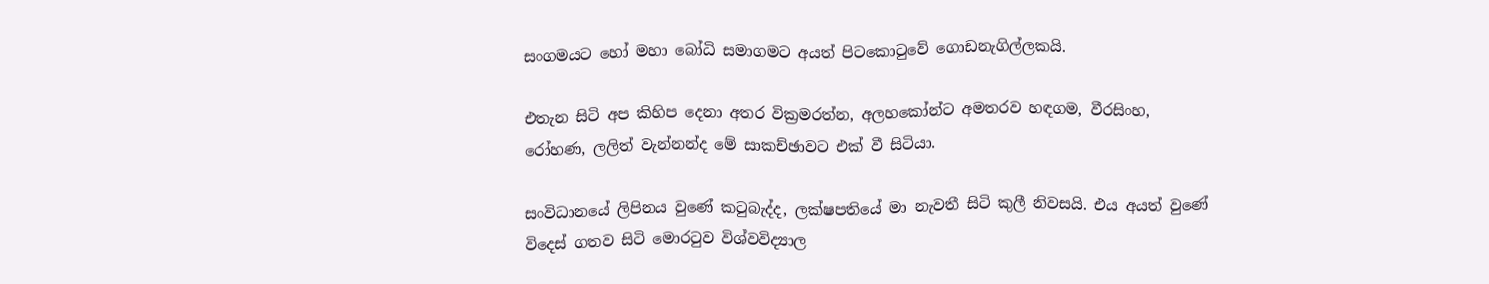සංගමයට හෝ මහා බෝධි සමාගමට අයත් පිටකොටුවේ ගොඩනැගිල්ලකයි.

එතැන සිටි අප කිහිප දෙනා අතර වික්‍රමරත්න, අලහකෝන්ට අමතරව හඳගම, වීරසිංහ, රෝහණ, ලලිත් වැන්නන්ද මේ සාකච්ඡාවට එක් වී සිටියා.

සංවිධානයේ ලිපිනය වුණේ කටුබැද්ද, ලක්ෂපතියේ මා නැවතී සිටි කුලී නිවසයි. එය අයත් වුණේ විදෙස් ගතව සිටි මොරටුව විශ්වවිද්‍යාල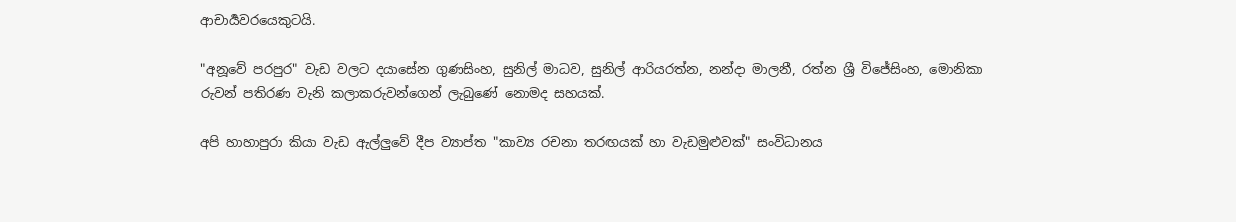ආචාර්‍යවරයෙකුටයි.

"අනූවේ පරපුර" වැඩ වලට දයාසේන ගුණසිංහ, සුනිල් මාධව, සුනිල් ආරියරත්න, නන්දා මාලනී, රත්න ශ්‍රී විජේසිංහ, මොනිකා රුවන් පතිරණ වැනි කලාකරුවන්ගෙන් ලැබුණේ නොමද සහයක්.

අපි හාහාපුරා කියා වැඩ ඇල්ලුවේ දීප ව්‍යාප්ත "කාව්‍ය රචනා තරඟයක් හා වැඩමුළුවක්" සංවිධානය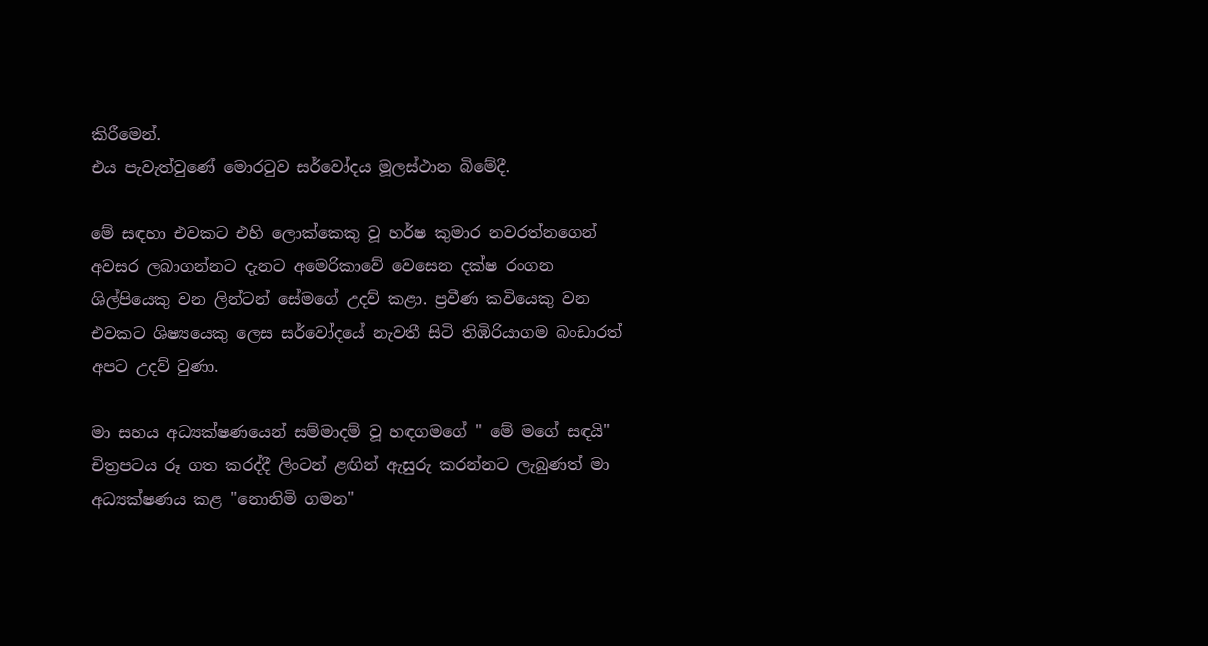කිරීමෙන්.
එය පැවැත්වුණේ මොරටුව සර්වෝදය මූලස්ථාන බිමේදී.

මේ සඳහා එවකට එහි ලොක්කෙකු වූ හර්ෂ කුමාර නවරත්නගෙන් අවසර ලබාගන්නට දැනට අමෙරිකාවේ වෙසෙන දක්ෂ රංගන ශිල්පියෙකු වන ලින්ටන් සේමගේ උදව් කළා. ප්‍රවීණ කවියෙකු වන එවකට ශිෂ්‍යයෙකු ලෙස සර්වෝදයේ නැවතී සිටි තිඹිරියාගම බංඩාරත් අපට උදව් වුණා.

මා සහය අධ්‍යක්ෂණයෙන් සම්මාදම් වූ හඳගමගේ " මේ මගේ සඳයි" චිත්‍රපටය රූ ගත කරද්දී ලිංටන් ළඟින් ඇසුරු කරන්නට ලැබුණත් මා අධ්‍යක්ෂණය කළ "නොනිමි ගමන"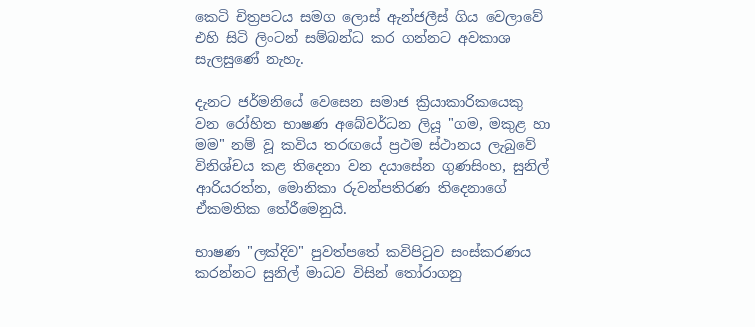කෙටි චිත්‍රපටය සමග ලොස් ඇන්ජලීස් ගිය වෙලාවේ එහි සිටි ලිංටන් සම්බන්ධ කර ගන්නට අවකාශ සැලසුණේ නැහැ.

දැනට ජර්මනියේ වෙසෙන සමාජ ක්‍රියාකාරිකයෙකු වන රෝහිත භාෂණ අබේවර්ධන ලියූ "ගම, මකුළ හා මම" නම් වූ කවිය තරඟයේ ප්‍රථම ස්ථානය ලැබුවේ විනිශ්චය කළ තිදෙනා වන දයාසේන ගුණසිංහ, සුනිල් ආරියරත්න, මොනිකා රුවන්පතිරණ තිදෙනාගේ ඒකමතික තේරීමෙනුයි.

භාෂණ "ලක්දිව" පුවත්පතේ කවිපිටුව සංස්කරණය කරන්නට සුනිල් මාධව විසින් තෝරාගනු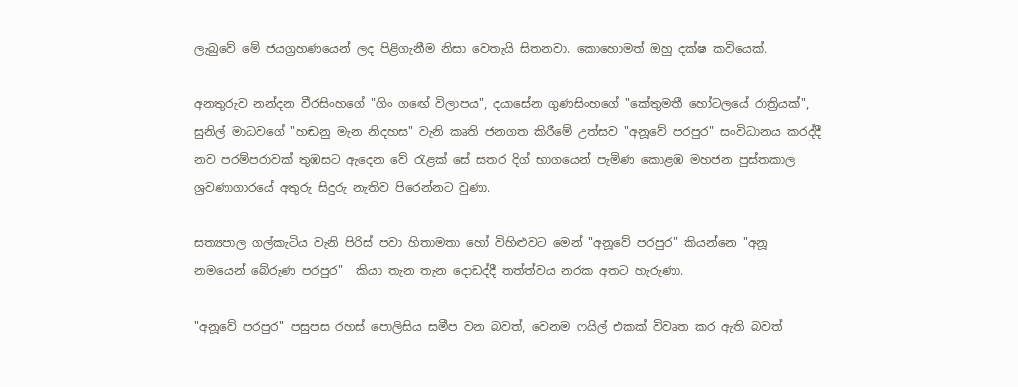ලැබුවේ මේ ජයග්‍රහණයෙන් ලද පිළිගැනීම නිසා වෙතැයි සිතනවා. කොහොමත් ඔහු දක්ෂ කවියෙක්.

අනතුරුව නන්දන වීරසිංහගේ "ගිං ගඟේ විලාපය", දයාසේන ගුණසිංහගේ "කේතුමතී හෝටලයේ රාත්‍රියක්", සුනිල් මාධවගේ "හඬනු මැන නිදහස" වැනි කෘති ජනගත කිරීමේ උත්සව "අනූවේ පරපුර" සංවිධානය කරද්දී නව පරම්පරාවක් තුඹසට ඇදෙන වේ රැළක් සේ සතර දිග් භාගයෙන් පැමිණ කොළඹ මහජන පුස්තකාල ශ්‍රවණාගාරයේ අතුරු සිදුරු නැතිව පිරෙන්නට වුණා.

සත්‍යපාල ගල්කැටිය වැනි පිරිස් පවා හිතාමතා හෝ විහිළුවට මෙන් "අනූවේ පරපුර" කියන්නෙ "අනූ නමයෙන් බේරුණ පරපුර"  කියා තැන තැන දොඩද්දී තත්ත්වය නරක අතට හැරුණා.

"අනූවේ පරපුර" පසුපස රහස් පොලිසිය සමීප වන බවත්, වෙනම ෆයිල් එකක් විවෘත කර ඇති බවත්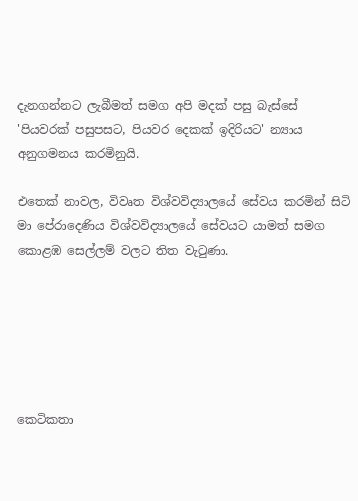දැනගන්නට ලැබීමත් සමග අපි මදක් පසු බැස්සේ 'පියවරක් පසුපසට, පියවර දෙකක් ඉදිරියට' න්‍යාය අනුගමනය කරමිනුයි.

එතෙක් නාවල, විවෘත විශ්වවිද්‍යාලයේ සේවය කරමින් සිටි මා පේරාදෙණිය විශ්වවිද්‍යාලයේ සේවයට යාමත් සමග කොළඹ සෙල්ලම් වලට තිත වැටුණා.






කෙටිකතා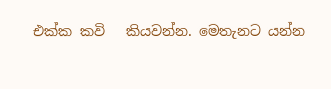එක්ක කවි   කියවන්න. මෙතැනට යන්න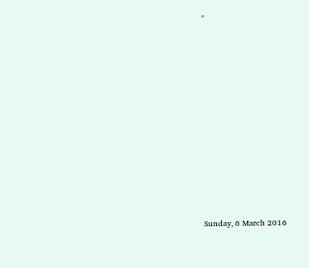"


















Sunday, 6 March 2016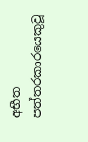අභීත පත්තරකාරයෙකුවූ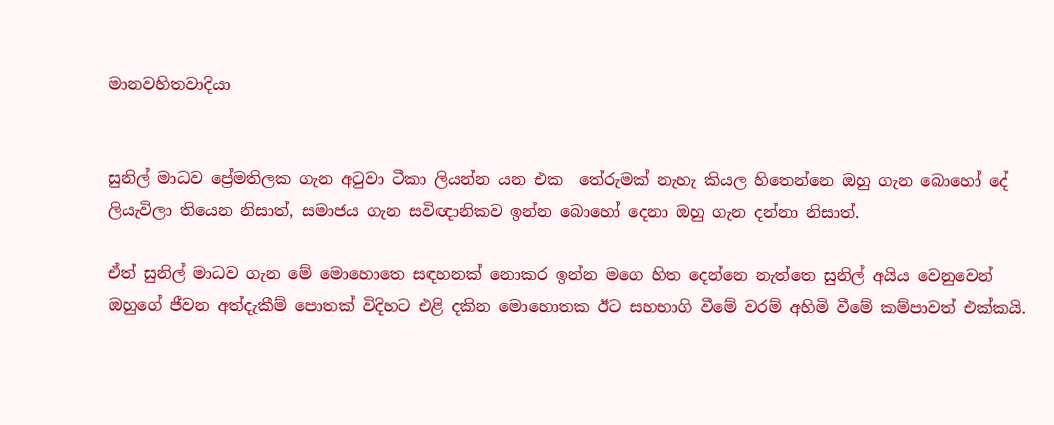මානවහිතවාදියා


සුනිල් මාධව ප්‍රේමතිලක ගැන අටුවා ටීකා ලියන්න යන එක  තේරුමක් නැහැ කියල හිතෙන්නෙ ඔහු ගැන බොහෝ දේ ලියැවිලා තියෙන නිසාත්, සමාජය ගැන සවිඥානිකව ඉන්න බොහෝ දෙනා ඔහු ගැන දන්නා නිසාත්.

ඒත් සුනිල් මාධව ගැන මේ මොහොතෙ සඳහනක් නොකර ඉන්න මගෙ හිත දෙන්නෙ නැත්තෙ සුනිල් අයිය වෙනුවෙන් ඔහුගේ ජීවන අත්දැකීම් පොතක් විදිහට එළි දකින මොහොතක ඊට සහභාගි වීමේ වරම් අහිමි වීමේ කම්පාවත් එක්කයි.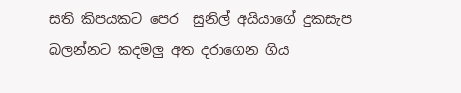සති කිපයකට පෙර  සුනිල් අයියාගේ දුකසැප බලන්නට කදමලු අත දරාගෙන ගිය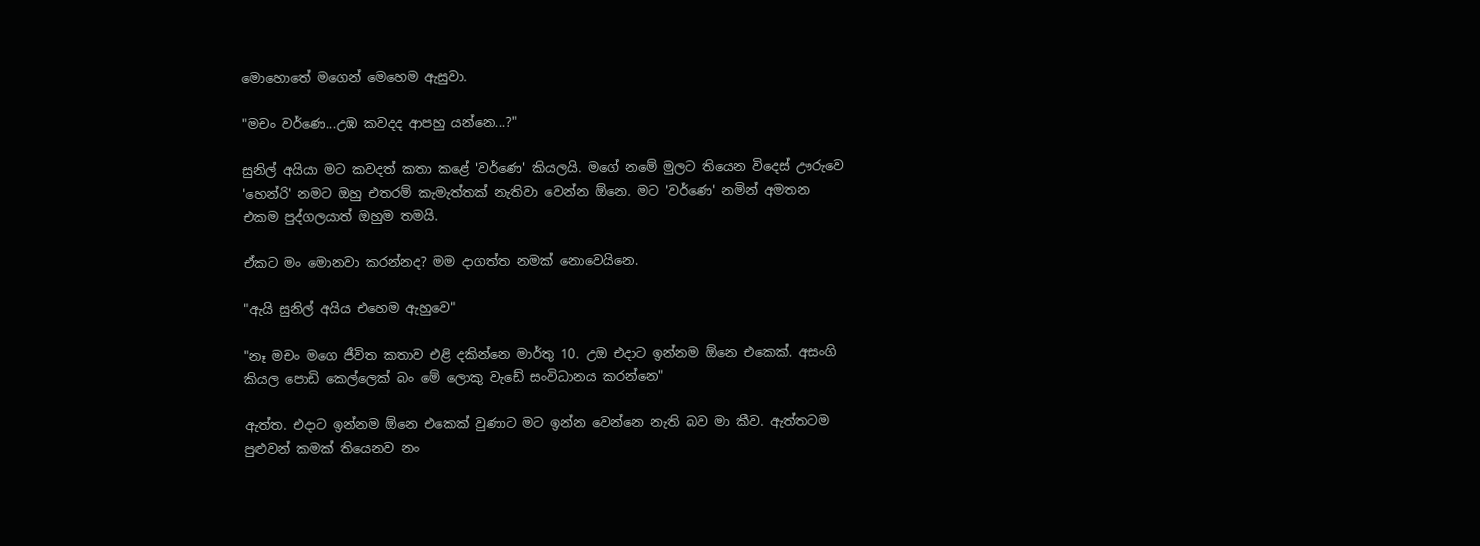මොහොතේ මගෙන් මෙහෙම ඇසුවා.

"මචං වර්ණෙ...උඹ කවදද ආපහු යන්න‍ෙ...?"

සුනිල් අයියා මට කවදත් කතා කළේ 'වර්ණෙ' කියලයි. මගේ නමේ මුලට තියෙන විදෙස් ඌරුවෙ 'හෙන්රි' නමට ඔහු එතරම් කැමැත්තක් නැතිවා වෙන්න ඕනෙ. මට 'වර්ණෙ' නමින් අමතන එකම පුද්ගලයාත් ඔහුම තමයි.

ඒකට මං මොනවා කරන්නද? මම දාගත්ත නමක් නොවෙයිනෙ.

"ඇයි සුනිල් අයිය එහෙම ඇහුවෙ"

"නෑ මචං මගෙ ජීවිත කතාව එළි දකින්නෙ මාර්තු 10. උඔ එදාට ඉන්නම ඕනෙ එකෙක්. අසංගි කියල පොඩි කෙල්ලෙක් බං මේ ලොකු වැඩේ සංවිධානය කරන්නෙ"

ඇත්ත. එදාට ඉන්නම ඕනෙ එකෙක් වුණාට මට ඉන්න වෙන්නෙ නැති බව මා කීව. ඇත්තටම පුළුවන් කමක් තියෙනව නං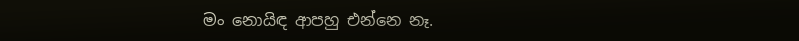මං නොයිඳ ආපහු එන්නෙ නෑ.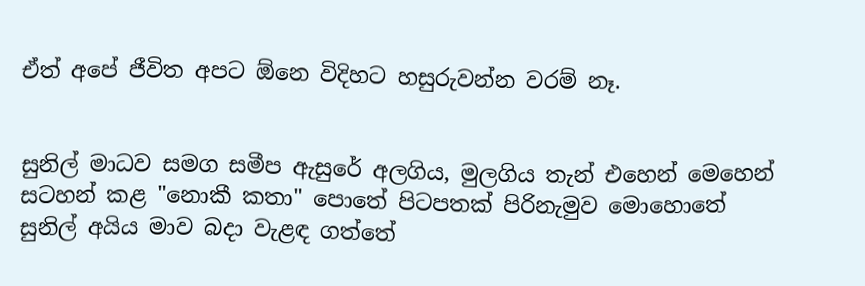ඒත් අපේ ජීවිත අපට ඕනෙ විදිහට හසුරුවන්න වරම් නෑ.


සුනිල් මාධව සමග සමීප ඇසුරේ අලගිය, මුලගිය තැන් එහෙන් මෙහෙන් සටහන් කළ "නොකී කතා" පොතේ පිටපතක් පිරිනැමුව මොහොතේ සුනිල් අයිය මාව බදා වැළඳ ගත්තේ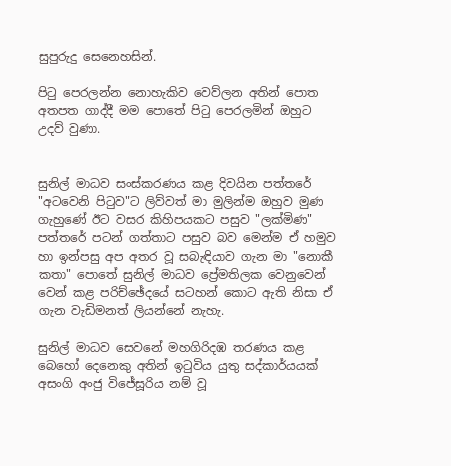සුපුරුදු සෙනෙහසින්.

පිටු පෙරලන්න නොහැකිව වෙව්ලන අතින් පොත අතපත ගාද්දී මම පොතේ පිටු පෙරලමින් ඔහුට උදව් වුණා.


සුනිල් මාධව සංස්කරණය කළ දිවයින පත්තරේ "අටවෙනි පිටුව"ට ලිව්වත් මා මුලින්ම ඔහුව මුණ ගැහුණේ ඊට වසර කිහිපයකට පසුව "ලක්මිණ" පත්තරේ පටන් ගත්තාට පසුව බව මෙන්ම ඒ හමුව හා ඉන්පසු අප අතර වූ සබැඳියාව ගැන මා "නොකී කතා" පොතේ සුනිල් මාධව ප්‍රේමතිලක වෙනුවෙන් වෙන් කළ පරිච්ඡේදයේ සටහන් කොට ඇති නිසා ඒ ගැන වැඩිමනත් ලියන්නේ නැහැ.

සුනිල් මාධව සෙවනේ මහගිරිදඹ තරණය කළ බෙහෝ දෙනෙකු අතින් ඉටුවිය යුතු සද්කාර්යයක් අසංගි අංජු විජේසූරිය නම් වූ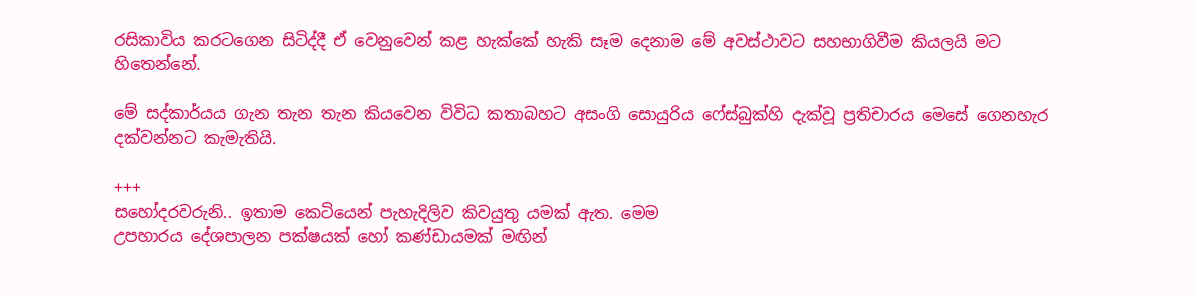රසිකාවිය කරටගෙන සිටිද්දී ඒ වෙනුවෙන් කළ හැක්කේ හැකි සෑම දෙනාම මේ අවස්ථාවට සහභාගිවීම කියලයි මට හිතෙන්නේ.

මේ සද්කාර්යය ගැන තැන තැන කියවෙන විවිධ කතාබහට අසංගි සොයුරිය ෆේස්බුක්හි දැක්වූ ප්‍රතිචාරය මෙසේ ගෙනහැර දක්වන්නට කැමැතියි.

+++
සහෝදරවරුනි.. ඉතාම කෙටියෙන් පැහැදිලිව කිවයුතු යමක් ඇත. මෙම
උපහාරය දේශපාලන පක්ෂයක් හෝ කණ්ඩායමක් මඟින්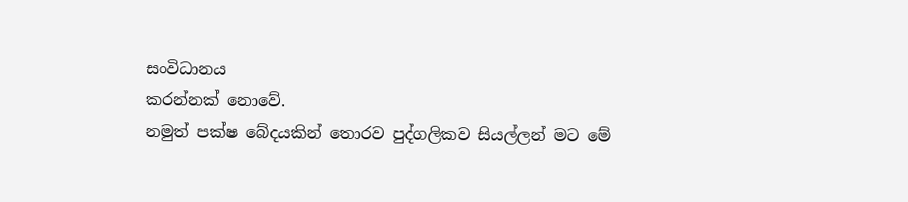සංවිධානය
කරන්නක් නොවේ.
නමුත් පක්ෂ බේදයකින් තොරව පුද්ගලිකව සියල්ලන් මට මේ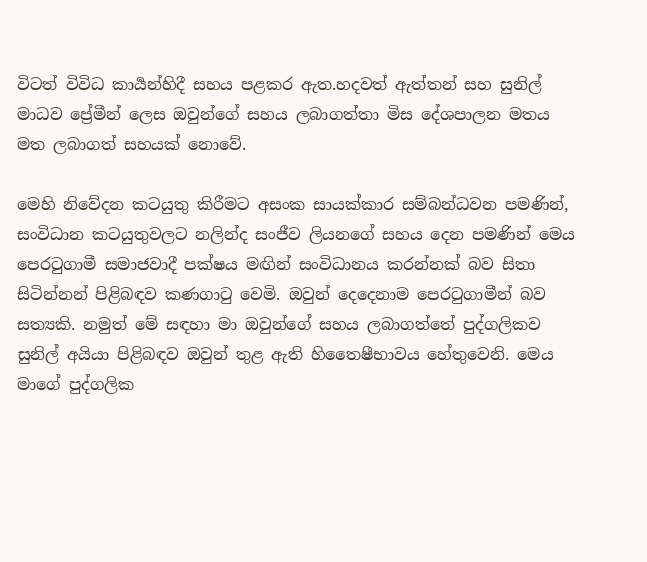විටත් විවිධ කාර්‍යන්හිදී සහය පළකර ඇත.හදවත් ඇත්තන් සහ සුනිල් මාධව ප්‍රේමීන් ලෙස ඔවුන්ගේ සහය ලබාගත්තා මිස දේශපාලන මතය මත ලබාගත් සහයක් නොවේ.

මෙහි නිවේදන කටයුතු කිරීමට අසංක සායක්කාර සම්බන්ධවන පමණින්, සංවිධාන කටයුතුවලට නලින්ද සංජීව ලියනගේ සහය දෙන පමණින් මෙය පෙරටුගාමී සමාජවාදී පක්ෂය මඟින් සංවිධානය කරන්නක් බව සිතා සිටින්නන් පිළිබඳව කණගාටු වෙමි. ඔවුන් දෙදෙනාම පෙරටුගාමීන් බව සත්‍යකි. නමුත් මේ සඳහා මා ඔවුන්ගේ සහය ලබාගත්තේ පුද්ගලිකව සුනිල් අයියා පිළිබඳව ඔවුන් තුළ ඇති හිතෛෂීභාවය හේතුවෙනි. මෙය මාගේ පුද්ගලික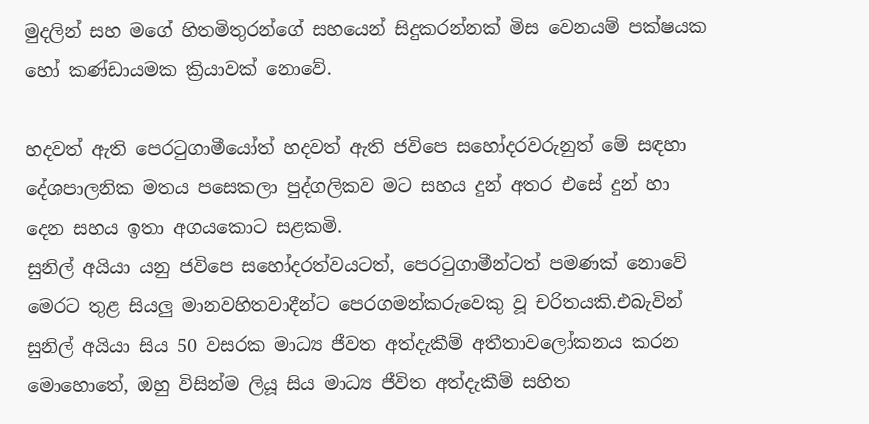මුදලින් සහ මගේ හිතමිතුරන්ගේ සහයෙන් සිදුකරන්නක් මිස වෙනයම් පක්ෂයක හෝ කණ්ඩායමක ක්‍රියාවක් නොවේ.

හදවත් ඇති පෙරටුගාමීයෝත් හදවත් ඇති ජවිපෙ සහෝදරවරුනුත් මේ සඳහා දේශපාලනික මතය පසෙකලා පුද්ගලිකව මට සහය දුන් අතර එසේ දුන් හා දෙන සහය ඉතා අගයකොට සළකමි.
සුනිල් අයියා යනු ජවිපෙ සහෝදරත්වයටත්, පෙරටුගාමීන්ටත් පමණක් නොවේ මෙරට තුළ සියලු මානවහිතවාදීන්ට පෙරගමන්කරුවෙකු වූ චරිතයකි.එබැවින් සුනිල් අයියා සිය 50 වසරක මාධ්‍ය ජීවත අත්දැකීම් අතීතාවලෝකනය කරන මොහොතේ, ඔහු විසින්ම ලියූ සිය මාධ්‍ය ජීවිත අත්දැකීම් සහිත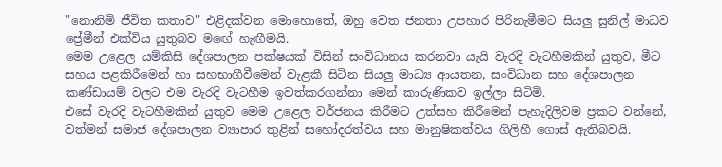"නොනිමි ජීවිත කතාව" එළිදක්වන මොහොතේ, ඔහු වෙත ජනතා උපහාර පිරිනැමීමට සියලු සුනිල් මාධව ප්‍රේමීන් එක්විය යුතුබව මඟේ හැඟීමයි.
මෙම උළෙල යම්කිසි දේශපාලන පක්ෂයක් විසින් සංවිධානය කරනවා යැයි වැරදි වැටහීමකින් යුතුව, මීට සහය පළකිරීමෙන් හා සහභාගීවීමෙන් වැළකී සිටින සියලු මාධ්‍ය ආයතන, සංවිධාන සහ දේශපාලන කණ්ඩායම් වලට එම වැරදි වැටහීම ඉවත්කරගන්නා මෙන් කාරුණිකව ඉල්ලා සිටිමි.
එසේ වැරදි වැටහීමකින් යුතුව මෙම උළෙල වර්ජනය කිරීමට උත්සහ කිරීමෙන් පැහැදිලිවම ප්‍රකට වන්නේ, වත්මන් සමාජ දේශපාලන ව්‍යාපාර තුළින් සහෝදරත්වය සහ මානුෂිකත්වය ගිලිහී ගොස් ඇතිබවයි.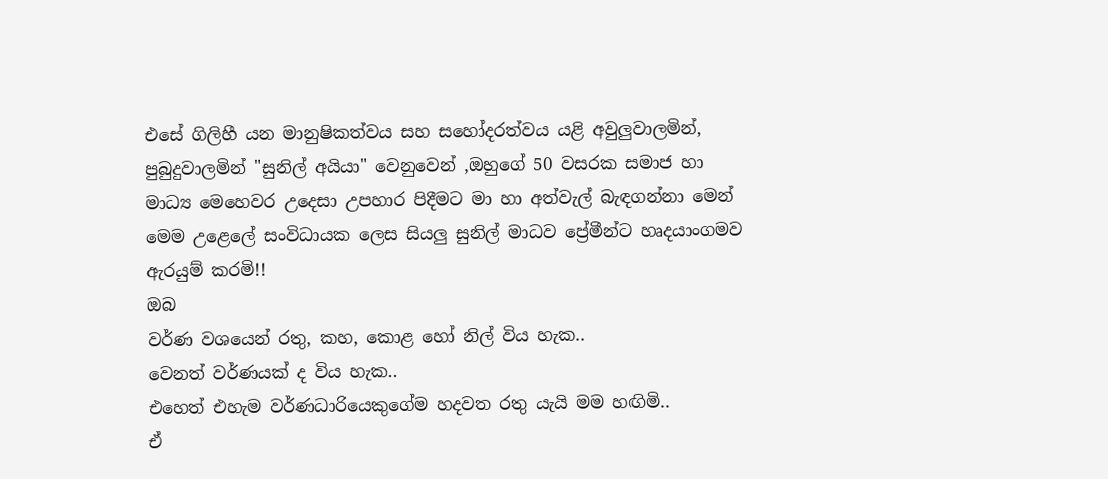එසේ ගිලිහී යන මානුෂිකත්වය සහ සහෝදරත්වය යළි අවුලුවාලමින්, පුබුදුවාලමින් "සුනිල් අයියා" වෙනුවෙන් ,ඔහුගේ 50 වසරක සමාජ හා මාධ්‍ය මෙහෙවර උදෙසා උපහාර පිදීමට මා හා අත්වැල් බැඳගන්නා මෙන් මෙම උළෙලේ සංවිධායක ලෙස සියලු සුනිල් මාධව ප්‍රේමීන්ට හෘදයාංගමව ඇරයුම් කරමි!!
ඔබ
වර්ණ වශයෙන් රතු, කහ, කොළ හෝ නිල් විය හැක..
වෙනත් වර්ණයක් ද විය හැක..
එහෙත් එහැම වර්ණධාරියෙකුගේම හදවත රතු යැයි මම හඟිමි..
ඒ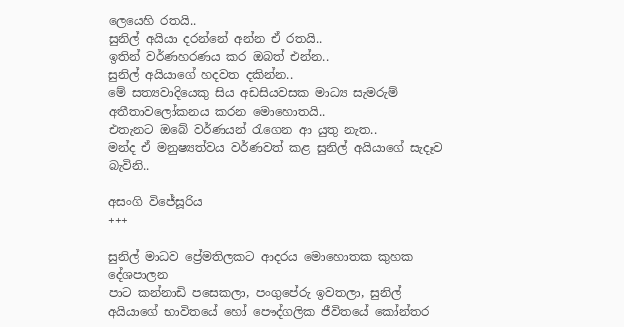ලෙයෙහි රතයි..
සුනිල් අයියා දරන්නේ අන්න ඒ රතයි..
ඉතින් වර්ණහරණය කර ඔබත් එන්න..
සුනිල් අයියාගේ හදවත දකින්න..
මේ සත්‍යවාදියෙකු සිය අඩසියවසක මාධ්‍ය සැමරුම් අතීතාවලෝකනය කරන මොහොතයි..
එතැනට ඔබේ වර්ණයන් රැගෙන ආ යුතු නැත..
මන්ද ඒ මනුෂ්‍යත්වය වර්ණවත් කළ සුනිල් අයියාගේ සැදෑව බැවිනි..

අසංගි විජේසූරිය
+++

සුනිල් මාධව ප්‍රේමතිලකට ආදරය මොහොතක කුහක දේශපාලන
පාට කන්නාඩි පසෙකලා, පංගුපේරු ඉවතලා, සුනිල් අයියාගේ භාවිතයේ හෝ පෞද්ගලික ජීවිතයේ කෝන්තර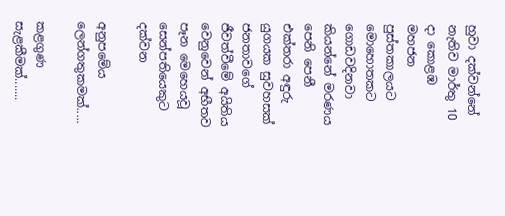හුවා දක්වන්නේ නැතිව මාර්තු 10 දා කොළඹ මහජන පුස්තකාලයට මොහොතකට ගොඩවදිනවා කියන්නේ මරණය පෙනි පෙනී එක්තරා අඳුරු යුගයක සුවහසක් ජනතාවගේ ජීවත්වීමේ අයිතිය වෙනුවෙන් අභීතව පෑන මෙහෙයවූ සෙන්පතියෙකුට දක්වන

අනුපමේය ලෙන්ගතුකමක්.....

කළගුණ සැළකීමක්.......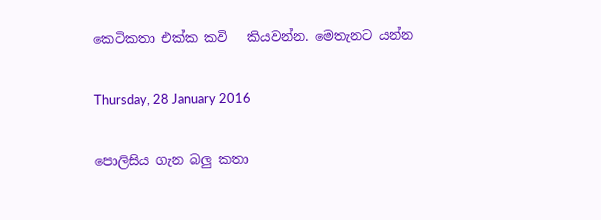කෙටිකතා එක්ක කවි   කියවන්න. මෙතැනට යන්න

Thursday, 28 January 2016

පොලිසිය ගැන බලු කතා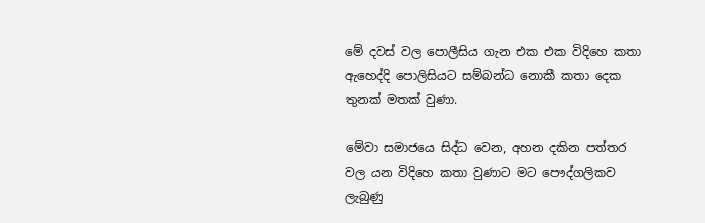මේ දවස් වල පොලීසිය ගැන එක එක විදිහෙ කතා ඇහෙද්දි පොලිසියට සම්බන්ධ නොකී කතා දෙක තුනක් මතක් වුණා.

මේවා සමාජයෙ සිද්ධ වෙන, අහන දකින පත්තර වල යන විදිහෙ කතා වුණාට මට පෞද්ගලිකව ලැබුණු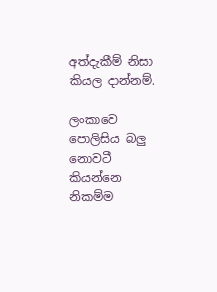අත්දැකීම් නිසා කියල දාන්නම්.

ලංකාවෙ පොලිසිය බලු නොවටී කියන්නෙ නිකම්ම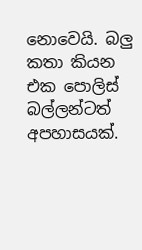නොවෙයි. බලු කතා කියන එක පොලිස් බල්ලන්ටත් අපහාසයක්.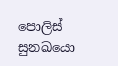පොලිස් සුනඛයො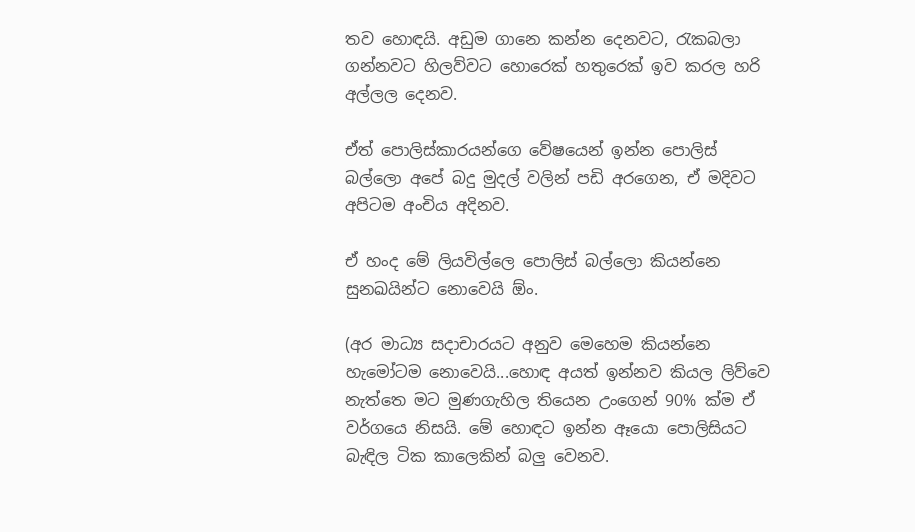තව හොඳයි. අඩුම ගානෙ කන්න දෙනවට, රැකබලා ගන්නවට හිලව්වට හොරෙක් හතුරෙක් ඉව කරල හරි අල්ලල දෙනව.

ඒත් පොලිස්කාරයන්ගෙ වේෂයෙන් ඉන්න පොලිස් බල්ලො අපේ බදු මුදල් වලින් පඩි අරගෙන, ඒ මදිවට අපිටම අංචිය අදිනව.

ඒ හංද මේ ලියවිල්ලෙ පොලිස් බල්ලො කියන්නෙ සුනඛයින්ට නොවෙයි ඕං.

(අර මාධ්‍ය සදාචාරයට අනුව මෙහෙම කියන්නෙ හැමෝටම නොවෙයි...හොඳ අයත් ඉන්නව කියල ලිව්වෙ නැත්තෙ මට මුණගැහිල තියෙන උංගෙන් 90% ක්ම ඒ වර්ගයෙ නිසයි. මේ හොඳට ඉන්න ඈයො පොලිසියට බැඳිල ටික කාලෙකින් බලු වෙනව.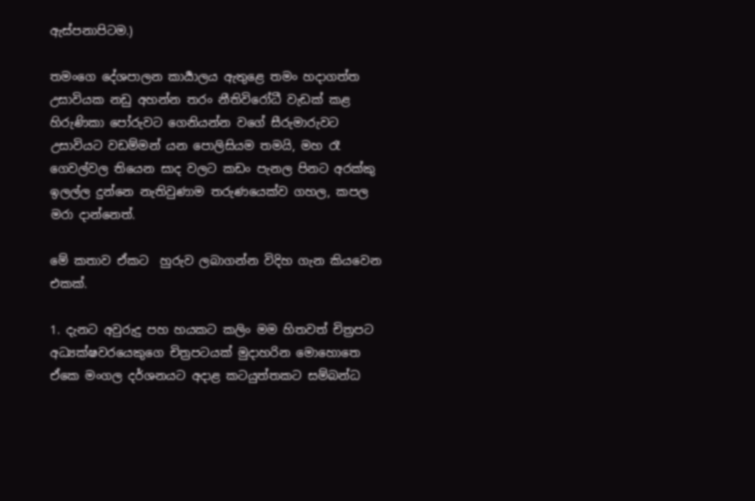ඇස්පනාපිටම.)

තමංගෙ දේශපාලන කාර්‍යාලය ඇතුළෙ තමං හදාගත්ත උසාවියක නඩු අහන්න තරං නීතිවිරෝධී වැඩක් කළ හිරුණිකා පෝරුවට ගෙනියන්න වගේ සීරුමාරුවට උසාවියට වඩම්මන් යන පොලිසියම තමයි, මහ රෑ ගෙවල්වල තියෙන සාද වලට කඩං පැනල පිනට අරක්කු ඉලල්ල දුන්නෙ නැතිවුණාම තරුණයෙක්ව ගහල, කපල මරා දාන්නෙත්.

මේ කතාව ඒකට  හුරුව ලබාගන්න විදිහ ගැන කියවෙන එකක්.

1. දැනට අවුරුදු පහ හයකට කලිං මම හිතවත් චිත්‍රපට අධ්‍යක්ෂවරයෙකුගෙ චිත්‍රපටයක් මුදාහරින මොහොතෙ ඒකෙ මංගල දර්ශනයට අදාළ කටයුත්තකට සම්බන්ධ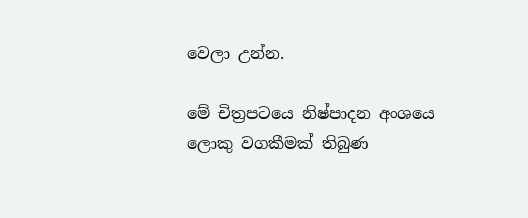වෙලා උන්න.

මේ චිත්‍රපටයෙ නිෂ්පාදන අංශයෙ ලොකු වගකීමක් තිබුණ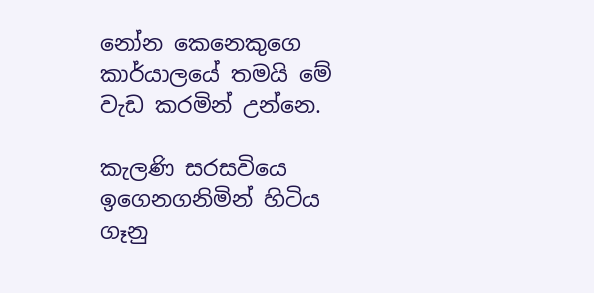නෝන කෙනෙකුගෙ කාර්යාලයේ තමයි මේ වැඩ කරමින් උන්නෙ.

කැලණි සරසවියෙ ඉගෙනගනිමින් හිටිය ගෑනු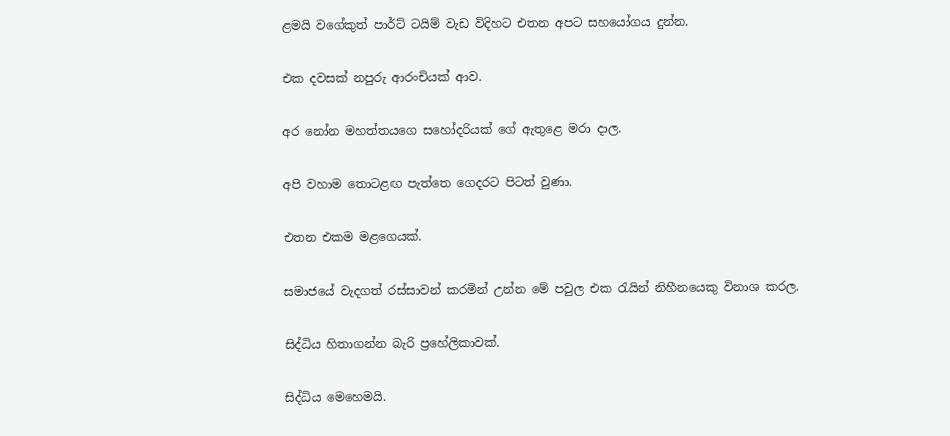ළමයි වගේකුත් පාර්ට් ටයිම් වැඩ විදිහට එතන අපට සහයෝගය දුන්න.

එක දවසක් නපුරු ආරංචියක් ආව.

අර නෝන මහත්තයගෙ සහෝදරියක් ගේ ඇතුළෙ මරා දාල.

අපි වහාම තොටළඟ පැත්තෙ ගෙදරට පිටත් වුණා.

එතන එකම මළගෙයක්.

සමාජයේ වැදගත් රස්සාවන් කරමින් උන්න මේ පවුල එක රැයින් නිහීනයෙකු විනාශ කරල.

සිද්ධිය හිතාගන්න බැරි ප්‍රහේලිකාවක්.

සිද්ධිය මෙහෙමයි.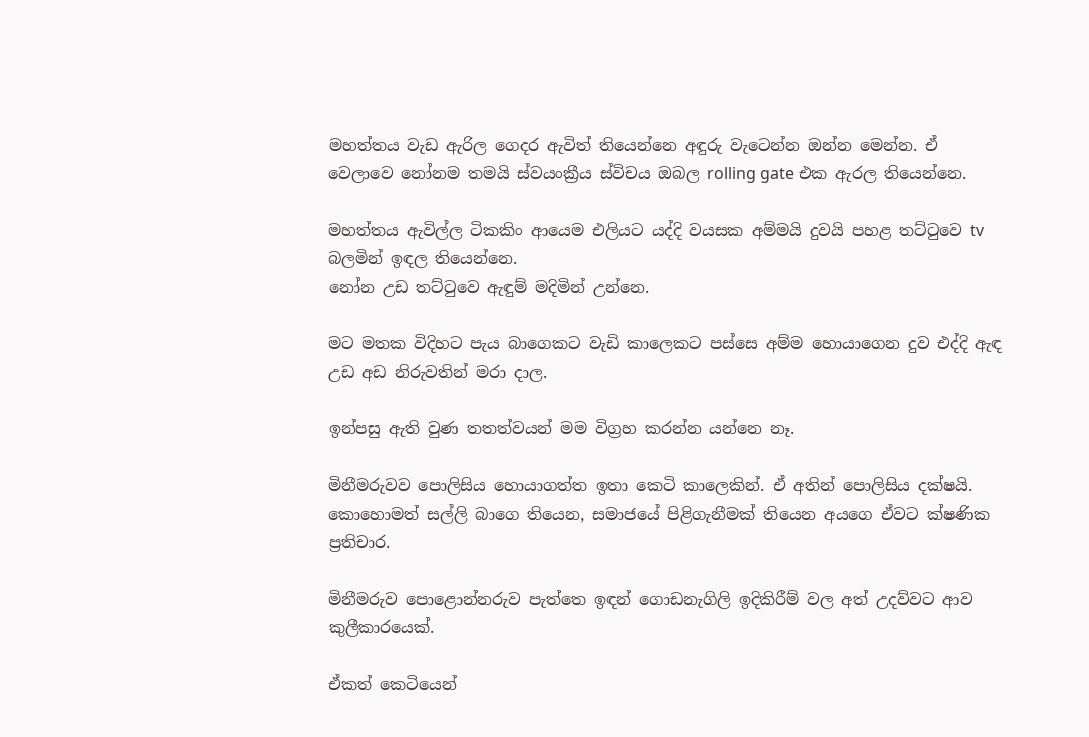මහත්තය වැඩ ඇරිල ගෙදර ඇවිත් තියෙන්නෙ අඳුරු වැටෙන්න ඔන්න මෙන්න. ඒ වෙලාවෙ නෝනම තමයි ස්වයංක්‍රීය ස්විචය ඔබල rolling gate එක ඇරල තියෙන්නෙ.

මහත්තය ඇවිල්ල ටිකකිං ආයෙම එලියට යද්දි වයසක අම්මයි දුවයි පහළ තට්ටුවෙ tv බලමින් ඉඳල තියෙන්නෙ.
නෝන උඩ තට්ටුවෙ ඇඳුම් මදිමින් උන්නෙ.

මට මතක විදිහට පැය බාගෙකට වැඩි කාලෙකට පස්සෙ අම්ම හොයාගෙන දුව එද්දි ඇඳ උඩ අඩ නිරුවතින් මරා දාල.

ඉන්පසු ඇති වුණ තතත්වයන් මම විග්‍රහ කරන්න යන්නෙ නෑ.

මිනීමරුවව පොලිසිය හොයාගත්ත ඉතා කෙටි කාලෙකින්. ඒ අතින් පොලිසිය දක්ෂයි. කොහොමත් සල්ලි බාගෙ තියෙන, සමාජයේ පිළිගැනීමක් තියෙන අයගෙ ඒවට ක්ෂණික ප්‍රතිචාර.

මිනීමරුව පොළොන්නරුව පැත්තෙ ඉඳන් ගොඩනැගිලි ඉදිකිරීම් වල අත් උදව්වට ආව කුලීකාරයෙක්.

ඒකත් කෙටියෙන්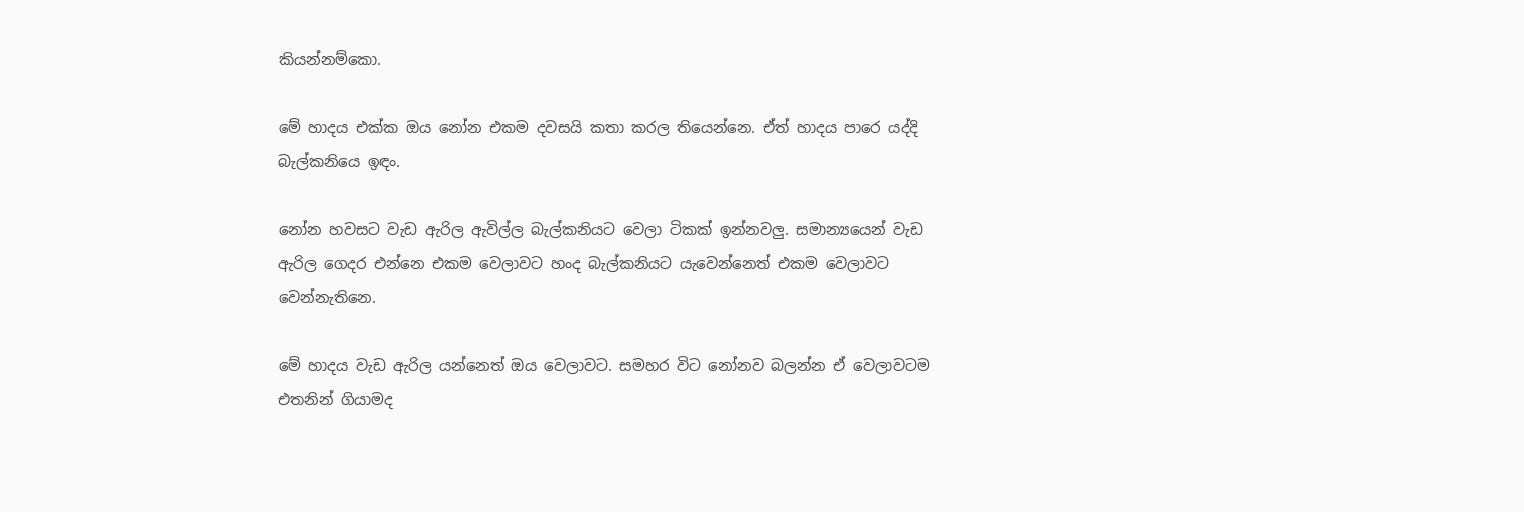කියන්නම්කො.

මේ හාදය එක්ක ඔය නෝන එකම දවසයි කතා කරල තියෙන්නෙ. ඒත් හාදය පාරෙ යද්දි බැල්කනියෙ ඉඳං.

නෝන හවසට වැඩ ඇරිල ඇවිල්ල බැල්කනියට වෙලා ටිකක් ඉන්නවලු. සමාන්‍යයෙන් වැඩ ඇරිල ගෙදර එන්නෙ එකම වෙලාවට හංද බැල්කනියට යැවෙන්නෙත් එකම වෙලාවට වෙන්නැතිනෙ.

මේ හාදය වැඩ ඇරිල යන්නෙත් ඔය වෙලාවට. සමහර විට නෝනව බලන්න ඒ වෙලාවටම එතනින් ගියාමද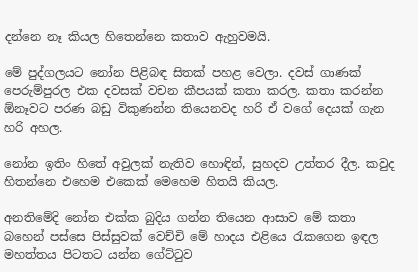දන්නෙ නෑ කියල හිතෙන්නෙ කතාව ඇහුවමයි.

මේ පුද්ගලයට නෝන පිළිබඳ සිතක් පහළ වෙලා. දවස් ගාණක් පෙරුම්පුරල එක දවසක් වචන කීපයක් කතා කරල. කතා කරන්න ඕනෑවට පරණ බඩු විකුණන්න තියෙනවද හරි ඒ වගේ දෙයක් ගැන හරි අහල.

නෝන ඉතිං හිතේ අවුලක් නැතිව හොඳින්, සුහදව උත්තර දීල. කවුද හිතන්නෙ එහෙම එකෙක් මෙහෙම හිතයි කියල.

අනතිමේදි නෝන එක්ක බුදිය ගන්න තියෙන ආසාව මේ කතා බහෙන් පස්සෙ පිස්සුවක් වෙච්චි මේ හාදය එළියෙ රැකගෙන ඉඳල මහත්තය පිටතට යන්න ගේට්ටුව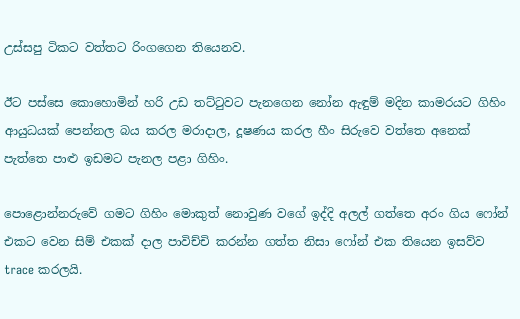උස්සපු ටිකට වත්තට රිංගගෙන තියෙනව.

ඊට පස්සෙ කොහොමින් හරි උඩ තට්ටුවට පැනගෙන නෝන ඇඳුම් මදින කාමරයට ගිහිං ආයුධයක් පෙන්නල බය කරල මරාදාල, දූෂණය කරල හීං සිරුවෙ වත්තෙ අනෙක් පැත්තෙ පාළු ඉඩමට පැනල පළා ගිහිං.

පොළොන්නරුවේ ගමට ගිහිං මොකුත් නොවුණ වගේ ඉද්දි අලල් ගත්තෙ අරං ගිය ෆෝන් එකට වෙන සිම් එකක් දාල පාවිච්චි කරන්න ගත්ත නිසා ෆෝන් එක තියෙන ඉසව්ව trace කරලයි.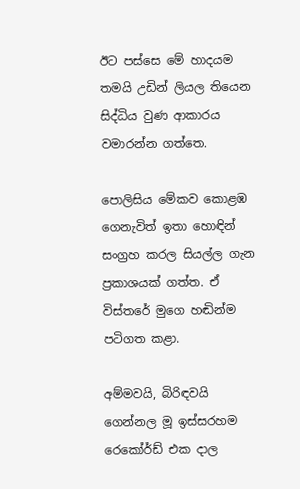ඊට පස්සෙ මේ හාදයම තමයි උඩින් ලියල තියෙන සිද්ධිය වුණ ආකාරය වමාරන්න ගත්තෙ.

පොලිසිය මේකව කොළඹ ගෙනැවිත් ඉතා හොඳින් සංග්‍රහ කරල සියල්ල ගැන ප්‍රකාශයක් ගත්ත. ඒ විස්තරේ මුගෙ හඬින්ම පටිගත කළා.

අම්මවයි, බිරිඳවයි ගෙන්නල මූ ඉස්සරහම රෙකෝර්ඩ් එක දාල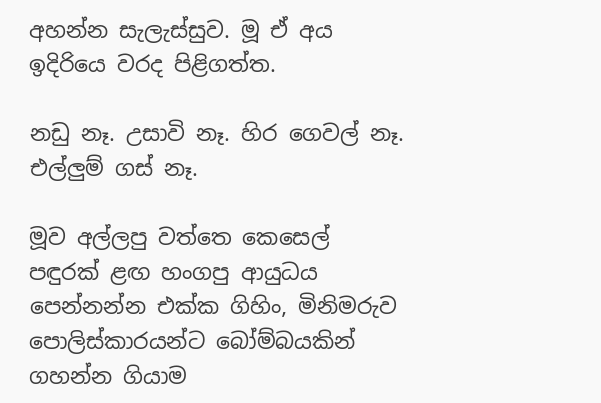අහන්න සැලැස්සුව. මූ ඒ අය ඉදිරියෙ වරද පිළිගත්ත.

නඩු නෑ. උසාවි නෑ. හිර ගෙවල් නෑ. එල්ලුම් ගස් නෑ.

මූව අල්ලපු වත්තෙ කෙසෙල් පඳුරක් ළඟ හංගපු ආයු‍ධය
පෙන්නන්න එක්ක ගිහිං, මිනිමරුව පොලිස්කාරයන්ට බෝම්බයකින් ගහන්න ගියාම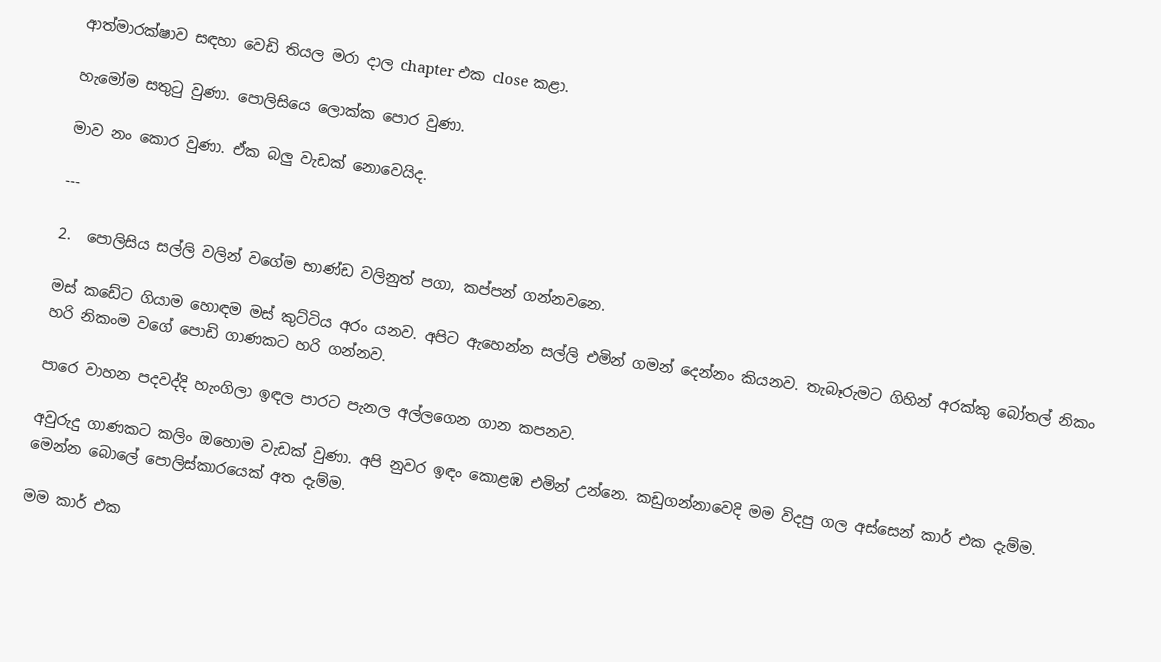ආත්මාරක්ෂාව සඳහා වෙඩි තියල මරා දාල chapter එක close කළා.

හැමෝම සතුටු වුණා. පොලිසියෙ ලොක්ක පොර වුණා.

මාව නං කොර වුණා. ඒක බලු වැඩක් නොවෙයිද.

---

2.  පොලිසිය සල්ලි වලින් වගේම භාණ්ඩ වලිනුත් පගා, කප්පන් ගන්නවනෙ.

මස් කඩේට ගියාම හොඳම මස් කුට්ටිය අරං යනව. අපිට ඇහෙන්න සල්ලි එමින් ගමන් දෙන්නං කියනව. තැබෑරුමට ගිහින් අරක්කු බෝතල් නිකං හරි නිකංම වගේ පොඩි ගාණකට හරි ගන්නව.

පාරෙ වාහන පදවද්දි හැංගිලා ඉඳල පාරට පැනල අල්ලගෙන ගාන කපනව.

අවුරුදු ගාණකට කලිං ඔහොම වැඩක් වුණා. අපි නුවර ඉඳං කොළඹ එමින් උන්නෙ. කඩුගන්නාවෙදි මම විදපු ගල අස්සෙන් කාර් එක දැම්ම. මෙන්න බොලේ පොලිස්කාරයෙක් අත දැම්ම.

මම කාර් එක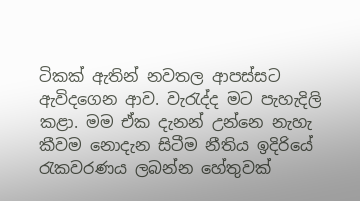ටිකක් ඇතින් නවතල ආපස්සට ඇවිදගෙන ආව. වැරැද්ද මට පැහැදිලි කළා. මම ඒක දැනන් උන්නෙ නැහැ කීවම නොදැන සිටීම නීතිය ඉදිරියේ රැකවරණය ලබන්න හේතුවක්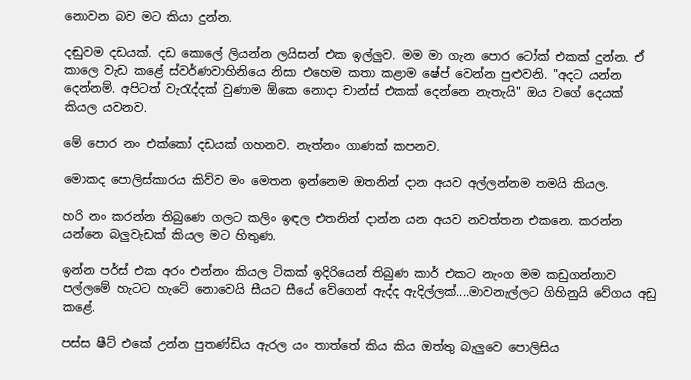නොවන බව මට කියා දුන්න.

දඬුවම දඩයක්. දඩ කොලේ ලියන්න ලයිසන් එක ඉල්ලුව. මම මා ගැන පොර ටෝක් එකක් දුන්න. ඒ කාලෙ වැඩ කළේ ස්වර්ණවාහිනියෙ නිසා එහෙම කතා කළාම ෂේප් වෙන්න පුළුවනි. "අදට යන්න දෙන්නම්. අපිටත් වැරැද්දක් වුණාම ඕකෙ නොදා චාන්ස් එකක් දෙන්නෙ නැතැයි" ඔය වගේ දෙයක් කියල යවනව.

මේ පොර නං එක්කෝ දඩයක් ගහනව. නැත්නං ගාණක් කපනව.

මොකද පොලිස්කාරය කිව්ව මං මෙතන ඉන්නෙම ඔතනින් දාන අයව අල්ලන්නම තමයි කියල.

හරි නං කරන්න තිබුණෙ ගලට කලිං ඉඳල එතනින් දාන්න යන අයව නවත්තන එකනෙ. කරන්න යන්නෙ බලුවැඩක් කියල මට හිතුණ.

ඉන්න පර්ස් එක අරං එන්නං කියල ටිකක් ඉදිරියෙන් තිබුණ කාර් එකට නැංග මම කඩුගන්නාව පල්ලමේ හැටට හැටේ නොවෙයි සීයට සීයේ වේගෙන් ඇද්ද ඇදිල්ලක්....මාවනැල්ලට ගිහිනුයි වේගය අඩු කළේ.

පස්ස ෂීට් එකේ උන්න පුතණ්ඩිය ඇරල යං තාත්තේ කිය කිය ඔත්තු බැලුවෙ පොලිසිය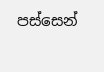පස්සෙන්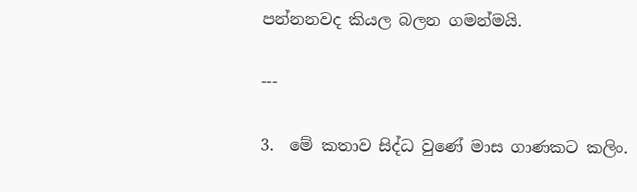පන්නනවද කියල බලන ගමන්මයි.

---

3.  මේ කතාව සිද්ධ වුණේ මාස ගාණකට කලිං.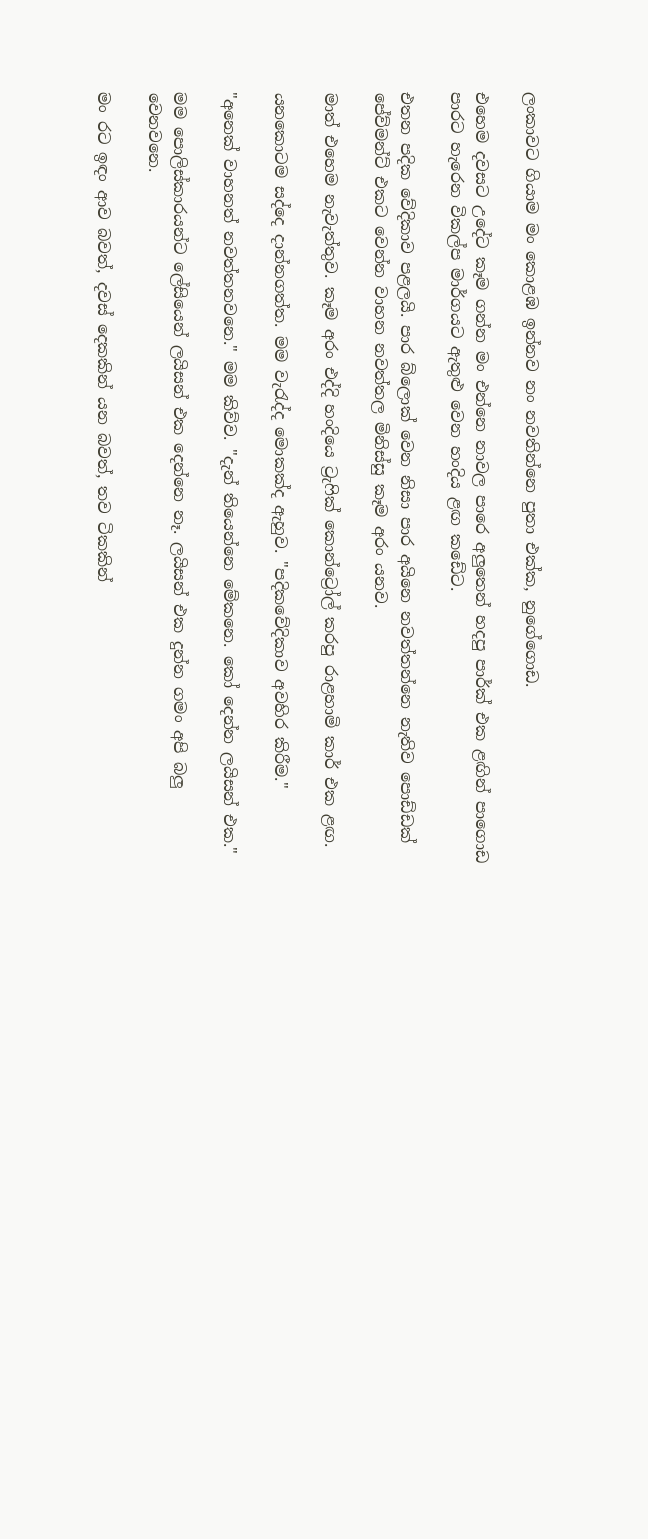ලංකාවට ගියාම මං කොළඹ ඉන්නව නං නවතින්නෙ පුතා එක්ක, නුගේගොඩ.

එහෙම දවසට උදේට කෑම ගන්න මං එන්නෙ නාවල පාරෙ අලුතෙන් හදපු පාර්ක් එක ළඟින් පාගොඩ පාරට හැරෙන විකල්ප මාර්ගයට ඇතුළු වෙන හංදිය ළඟ කඩේට.

එතන පදික වේදිකාව පළලයි. පාර බ්ලොක් වෙන නිසා පාර අයිනෙ නවත්තන්නෙ නැතිව පොඩ්ඩක් පේව්මන්ට් එකට වෙන්න වාහන නවත්තල මිනිස්සු කෑම අරං යනව.

මාත් එහෙම නැවැත්තුව. කෑම අරං එද්දි හංදියෙ ට්‍රැෆික් කොන්ට්‍රෝල් කරපු රාළහාමි කාර් එක ළඟ.

යනකොටම සද්දෙ දාන්නගත්ත. මම වැරැද්ද මොකක්ද ඇහුව. "පදිකවේදිකාව අවහිර කිරීම."

"අනෙක් වාහනත් නවත්තනවනෙ." මම කිව්ව. "දැන් තියෙන්නෙ මේකනෙ. කෝ දෙන්න ලයිසන් එක."

මම පොලිස්කාරයන්ට ලේසියෙන් ලයිසන් එක දෙන්නෙ නෑ. ලයිසන් එක දුන්න ගමං අපි බලු වෙනවනෙ.

මං රට ඉඳං ආව බවත්, දවස් දෙකකින් යන බවත්, තව ටිකකින්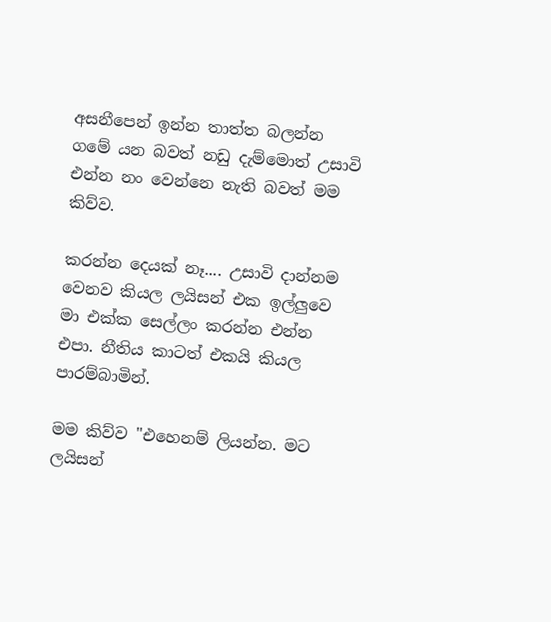අසනීපෙන් ඉන්න තාත්ත බලන්න ගමේ යන බවත් නඩු දැම්මොත් උසාවි එන්න නං වෙන්නෙ නැති බවත් මම කිව්ව.

කරන්න දෙයක් නෑ.... උසාවි දාන්නම වෙනව කියල ලයිසන් එක ඉල්ලුවෙ මා එක්ක සෙල්ලං කරන්න එන්න එපා. නීතිය කාටත් එකයි කියල පාරම්බාමින්.

මම කිව්ව "එහෙනම් ලියන්න. මට ලයිසන්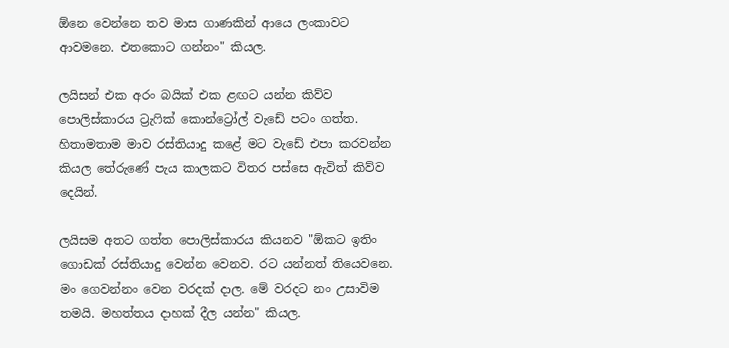ඕනෙ වෙන්නෙ තව මාස ගාණකින් ආයෙ ලංකාවට ආවමනෙ. එතකොට ගන්නං" කියල.

ලයිසන් එක අරං බයික් එක ළඟට යන්න කිව්ව පොලිස්කාරය ට්‍රැෆික් කොන්ට්‍රෝල් වැඩේ පටං ගත්ත. හිතාමතාම මාව රස්තියාදු කළේ මට වැඩේ එපා කරවන්න කියල තේරුණේ පැය කාලකට විතර පස්සෙ ඇවිත් කිව්ව දෙයින්.

ලයිසම අතට ගත්ත පොලිස්කාරය කියනව "ඕකට ඉතිං ගොඩක් රස්තියාදු වෙන්න වෙනව. රට යන්නත් තියෙවනෙ. මං ගෙවන්නං වෙන වරදක් දාල. මේ වරදට නං උසාවිම තමයි. මහත්තය දාහක් දීල යන්න" කියල.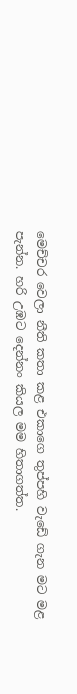මෙච්චර වෙලා නීති කතා කළ එකාගෙ තුප්පහි වැඩේ ගැන මට මළ පැන්න. හරි උඹට දෙන්නං කියල මම හිතාගත්ත.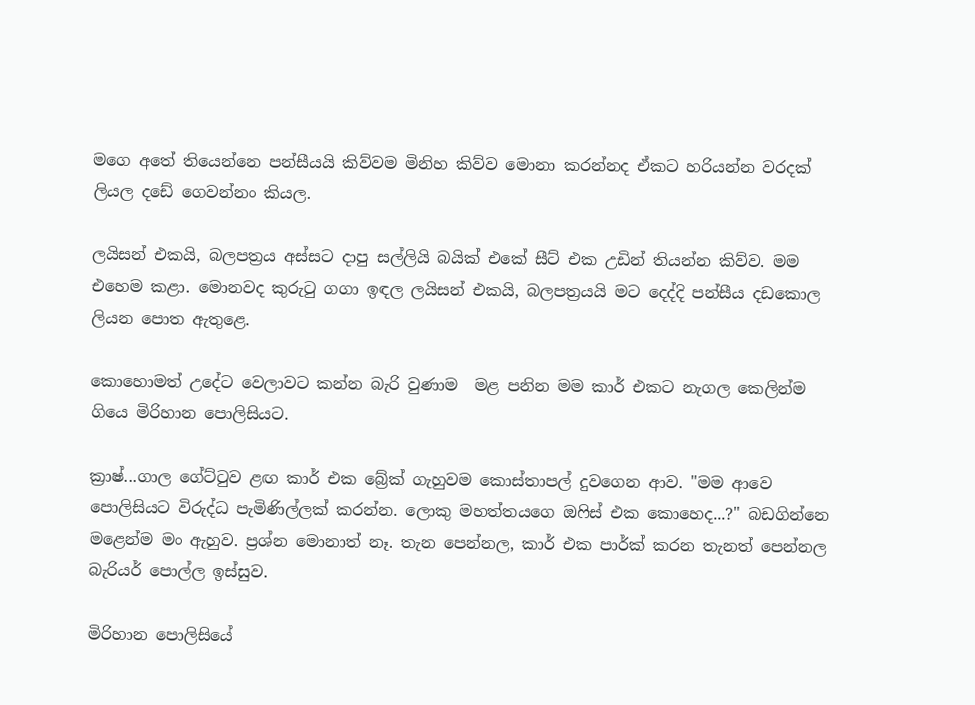මගෙ අතේ තියෙන්නෙ පන්සීයයි කිව්වම මිනිහ කිව්ව මොනා කරන්නද ඒකට හරියන්න වරදක් ලියල දඩේ ගෙවන්නං කියල.

ලයිසන් එකයි, බලපත්‍රය අස්සට දාපු සල්ලියි බයික් එකේ සීට් එක උඩින් තියන්න කිව්ව. මම එහෙම කළා. මොනවද කුරුටු ගගා ඉඳල ලයිසන් එකයි, බලපත්‍රයයි මට දෙද්දි පන්සීය දඩකොල ලියන පොත ඇතුළෙ.

කොහොමත් උදේට වෙලාවට කන්න බැරි වුණාම  මළ පනින මම කාර් එකට නැගල කෙලින්ම ගියෙ මිරිහාන පොලිසියට.

ක්‍රාෂ්...ගාල ගේට්ටුව ළඟ කාර් එක බ්‍රේක් ගැහුවම කොස්තාපල් දුවගෙන ආව. "මම ආවෙ පොලිසියට විරුද්ධ පැමිණිල්ලක් කරන්න. ලොකු මහත්තයගෙ ඔෆිස් එක කොහෙද...?" බඩගින්නෙ මළෙන්ම මං ඇහුව. ප්‍රශ්න මොනාත් නෑ. තැන පෙන්නල, කාර් එක පාර්ක් කරන තැනත් පෙන්නල බැරියර් පොල්ල ඉස්සුව.

මිරිහාන පොලිසියේ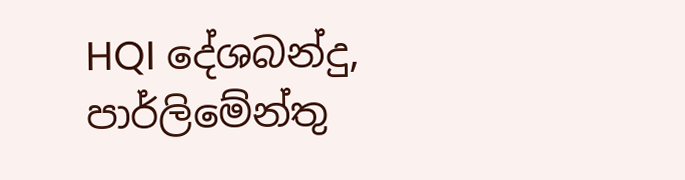HQI දේශබන්දු, පාර්ලිමේන්තු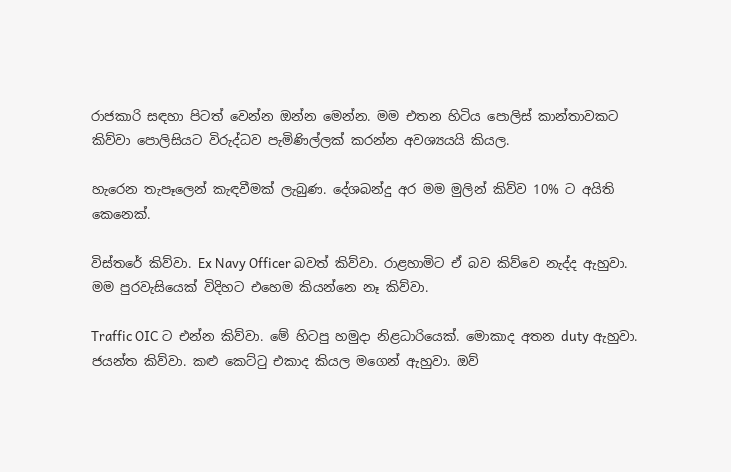රාජකාරි සඳහා පිටත් වෙන්න ඔන්න මෙන්න. මම එතන හිටිය පොලිස් කාන්තාවකට කිව්වා පොලිසියට විරුද්ධව පැමිණිල්ලක් කරන්න අවශ්‍යයයි කියල.

හැරෙන තැපෑලෙන් කැඳවීමක් ලැබුණ. දේශබන්දු අර මම මුලින් කිව්ව 10% ට අයිති කෙනෙක්.

විස්තරේ කිව්වා. Ex Navy Officer බවත් කිව්වා. රාළහාමිට ඒ බව කිව්වෙ නැද්ද ඇහුවා. මම පුරවැසියෙක් විදිහට එහෙම කියන්නෙ නෑ කිව්වා.

Traffic OIC ට එන්න කිව්වා. මේ හිටපු හමුදා නිළධාරියෙක්. මොකාද අතන duty ඇහුවා. ජයන්ත කිව්වා. කළු කෙට්ටු එකාද කියල මගෙන් ඇහුවා. ඔව්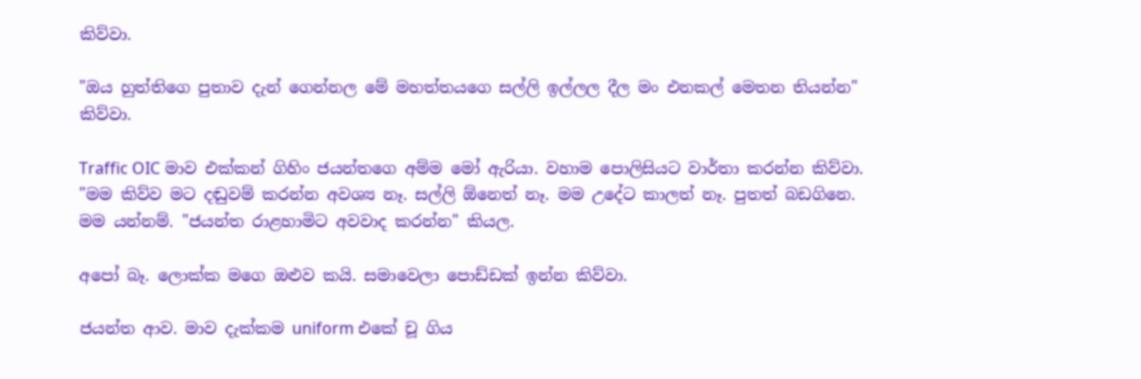කිව්වා.

"ඔය හුත්තිගෙ පුතාව දැන් ගෙන්නල මේ මහත්තයගෙ සල්ලි ඉල්ලල දීල මං එනකල් මෙතන තියන්න" කිව්වා.

Traffic OIC මාව එක්කන් ගිහිං ජයන්තගෙ අම්ම මෝ ඇරියා. වහාම පොලිසියට වාර්තා කරන්න කිව්වා. "මම කිව්ව මට දඬුවම් කරන්න අවශ්‍ය නෑ. සල්ලි ඕනෙත් නෑ. මම උදේට කාලත් නෑ. පුතත් බඩගිනෙ. මම යන්නම්. "ජයන්ත රාළහාමිට අවවාද කරන්න" කියල.

අපෝ බෑ. ලොක්ක මගෙ ඔළුව කයි. සමාවෙලා පොඩ්ඩක් ඉන්න කිව්වා.

ජයන්ත ආව. මාව දැක්කම uniform එකේ චූ ගිය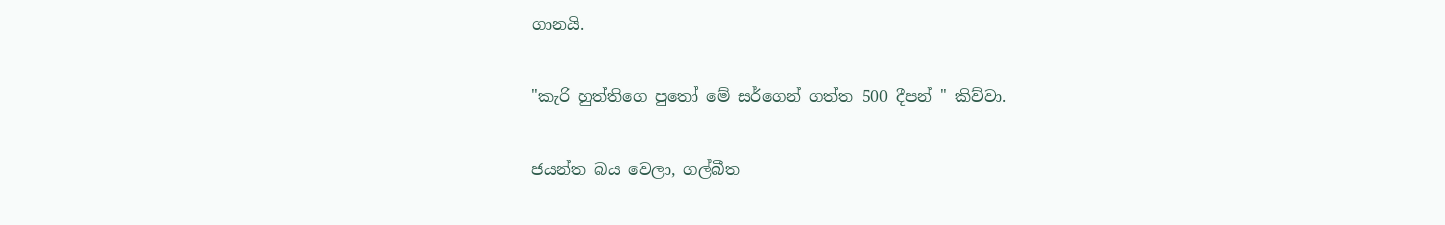ගානයි.

"කැරි හුත්තිගෙ පුතෝ මේ සර්ගෙන් ගත්ත 500 දීපන් " කිව්වා.

ජයන්ත බය වෙලා, ගල්බීත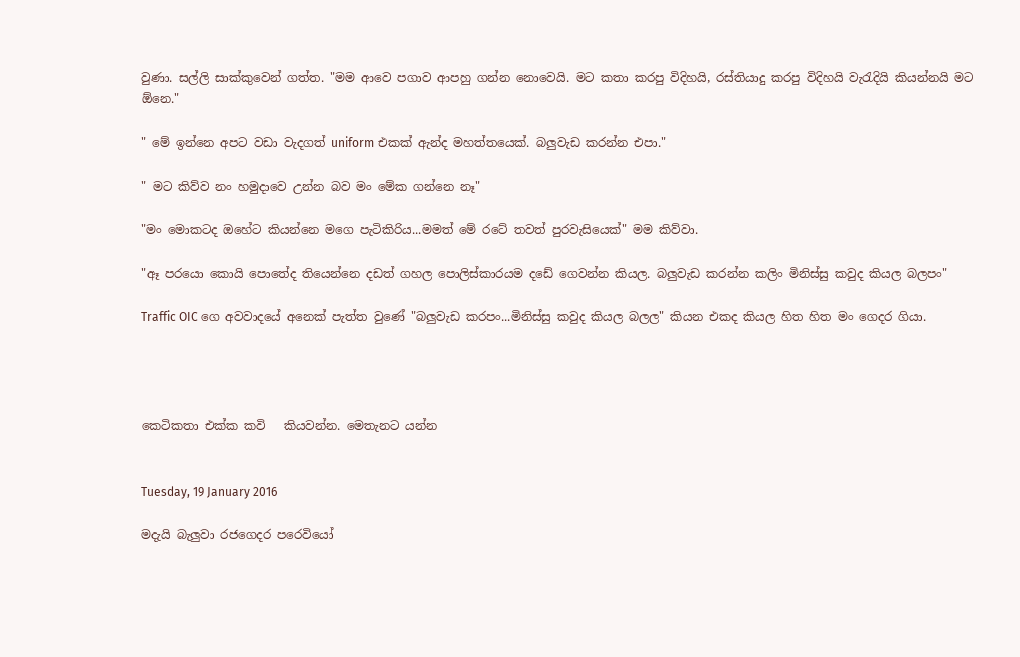වුණා. සල්ලි සාක්කුවෙන් ගත්ත. "මම ආවෙ පගාව ආපහු ගන්න නොවෙයි. මට කතා කරපු විදිහයි, රස්තියාදු කරපු විදිහයි වැරැදියි කියන්නයි මට ඕනෙ."

" මේ ඉන්නෙ අපට වඩා වැදගත් uniform එකක් ඇන්ද මහත්තයෙක්. බලුවැඩ කරන්න එපා."

" මට කිව්ව නං හමුදාවෙ උන්න බව මං මේක ගන්නෙ නෑ"

"මං මොකටද ඔහේට කියන්නෙ මගෙ පැටිකිරිය...මමත් මේ රටේ තවත් පුරවැසියෙක්" මම කිව්වා.

"ඈ පරයො කොයි පොතේද තියෙන්නෙ දඩත් ගහල පොලිස්කාරයම දඩේ ගෙවන්න කියල. බලුවැඩ කරන්න කලිං මිනිස්සු කවුද කියල බලපං"

Traffic OIC ගෙ අවවාදයේ අනෙක් පැත්ත වුණේ "බලුවැඩ කරපං...මිනිස්සු කවුද කියල බලල" කියන එකද කියල හිත හිත මං ගෙදර ගියා.




කෙටිකතා එක්ක කවි   කියවන්න. මෙතැනට යන්න


Tuesday, 19 January 2016

මදැයි බැලුවා රජගෙදර පරෙවියෝ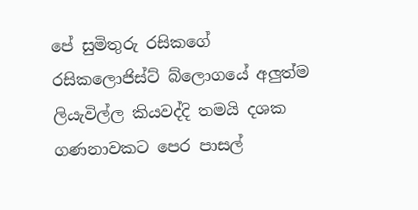පේ සුමිතුරු රසිකගේ රසිකලොජිස්ට් බ්ලොගයේ අලුත්ම ලියැවිල්ල කියවද්දි තමයි දශක ගණනාවකට පෙර පාසල්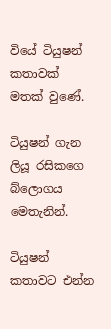වියේ ටියුෂන් කතාවක් මතක් වුණේ.

ටියුෂන් ගැන ලියූ රසිකගෙ බ්ලොගය මෙතැනින්.

ටියුෂන් කතාවට එන්න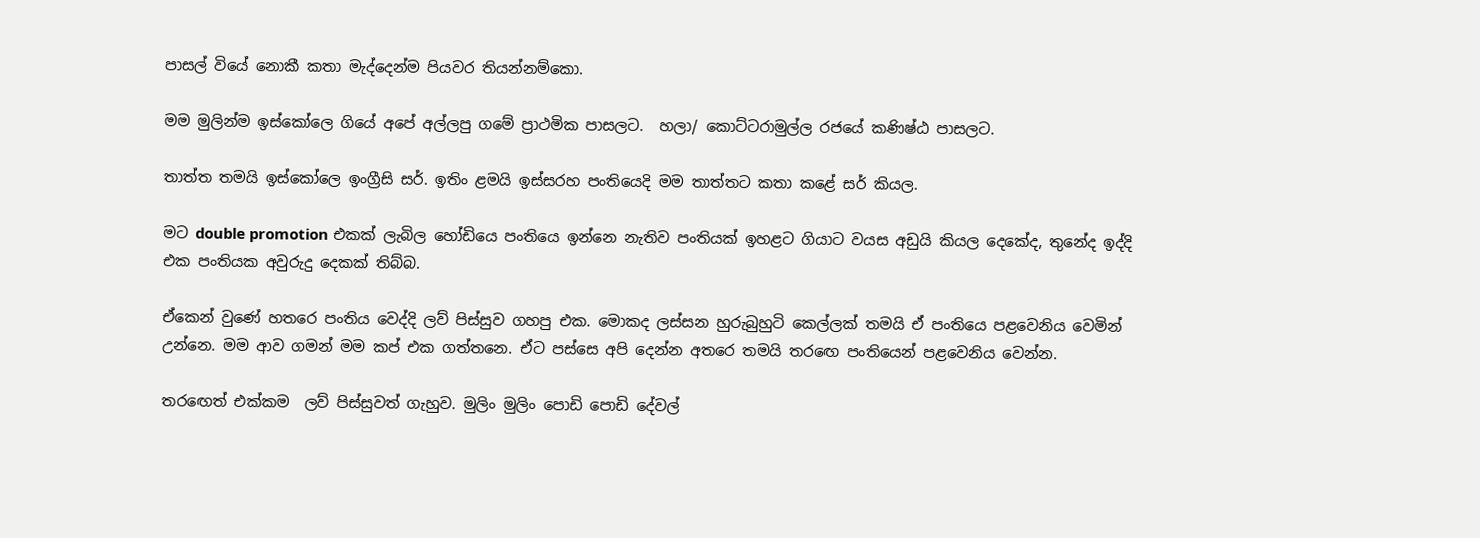පාසල් වියේ නොකී කතා මැද්දෙන්ම පියවර තියන්නම්කො.

මම මුලින්ම ඉස්කෝලෙ ගියේ අපේ අල්ලපු ගමේ ප්‍රාථමික පාසලට.  හලා/ කොට්ටරාමුල්ල රජයේ කණිෂ්ඨ පාසලට.

තාත්ත තමයි ඉස්කෝලෙ ඉංග්‍රීසි සර්. ඉතිං ළමයි ඉස්සරහ පංතියෙදි මම තාත්තට කතා කළේ සර් කියල.

මට double promotion එකක් ලැබිල හෝඩියෙ පංතියෙ ඉන්නෙ නැතිව පංතියක් ඉහළට ගියාට වයස අඩුයි කියල දෙකේද, තුනේද ඉද්දි එක පංතියක අවුරුදු දෙකක් තිබ්බ.

ඒකෙන් වුණේ හතරෙ පංතිය වෙද්දි ලව් පිස්සුව ගහපු එක. මොකද ලස්සන හුරුබුහුටි කෙල්ලක් තමයි ඒ පංතියෙ පළවෙනිය වෙමින් උන්නෙ. මම ආව ගමන් මම කප් එක ගත්තනෙ. ඒට පස්සෙ අපි දෙන්න අතරෙ තමයි තරඟෙ පංතියෙන් පළවෙනිය වෙන්න.

තරඟෙත් එක්කම  ලව් පිස්සුවත් ගැහුව. මුලිං මුලිං පොඩි පොඩි දේවල්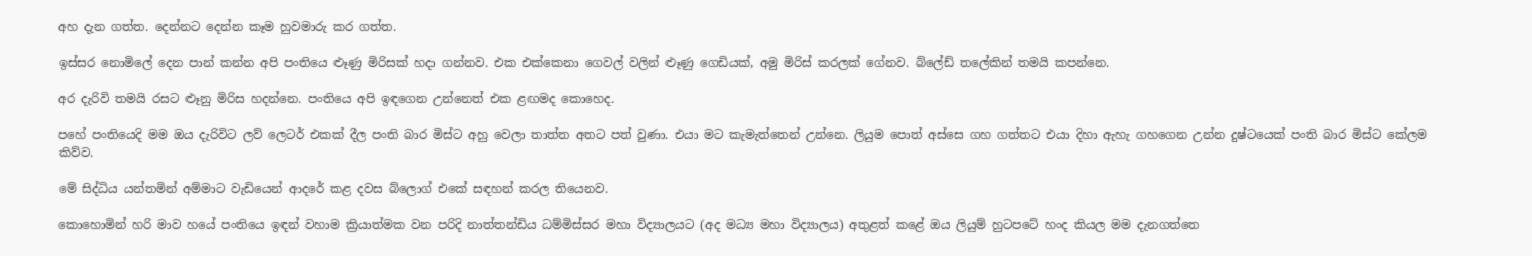අහ දැන ගත්ත. දෙන්නට දෙන්න කෑම හුවමාරු කර ගත්ත.

ඉස්සර නොමිලේ දෙන පාන් කන්න අපි පංතියෙ ළූණු මිරිසක් හදා ගන්නව. එක එක්කෙනා ගෙවල් වලින් ළූණු ගෙඩියක්, අමු මිරිස් කරලක් ගේනව. බ්ලේඩ් තලේකින් තමයි කපන්නෙ.

අර දැරිවි තමයි රසට ළූනු මිරිස හදන්නෙ. පංතියෙ අපි ඉඳගෙන උන්නෙත් එක ළඟමද කොහෙද.

පහේ පංතියෙදි මම ඔය දැරිවිට ලව් ලෙටර් එකක් දීල පංති බාර මිස්ට අහු වෙලා තාත්ත අතට පත් වුණා. එයා මට කැමැත්තෙන් උන්නෙ. ලියුම පොත් අස්සෙ ගහ ගත්තට එයා දිහා ඇහැ ගහගෙන උන්න දුෂ්ටයෙක් පංති බාර මිස්ට කේලම කිව්ව.

මේ සිද්ධිය යන්තමින් අම්මාට වැඩියෙන් ආදරේ කළ දවස බ්ලොග් එකේ සඳහන් කරල තියෙනව.

කොහොමින් හරි මාව හයේ පංතියෙ ඉඳන් වහාම ක්‍රියාත්මක වන පරිදි නාත්තන්ඩිය ධම්මිස්සර මහා විද්‍යාලයට (අද මධ්‍ය මහා විද්‍යාලය) අතුළත් කළේ ඔය ලියුම් හුටපටේ හංද කියල මම දැනගත්තෙ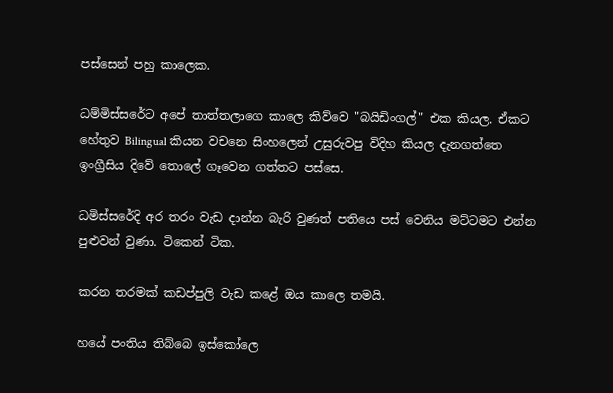පස්සෙන් පහු කාලෙක.

ධම්මිස්සරේට අපේ තාත්තලාගෙ කාලෙ කිව්වෙ "බයිඩිංගල්" එක කියල. ඒකට හේතුව Bilingual කියන වචනෙ සිංහලෙන් උසුරුවපු විදිහ කියල දැනගත්තෙ ඉංග්‍රීසිය දිවේ තොලේ ගෑවෙන ගත්තට පස්සෙ.

ධමිස්සරේදි අර තරං වැඩ දාන්න බැරි වුණත් පතියෙ පස් වෙනිය මට්ටමට එන්න පුළුවන් වුණා. ටිකෙන් ටික.

කරන තරමක් කඩප්පුලි වැඩ කළේ ඔය කාලෙ තමයි.

හයේ පංතිය තිබ්බෙ ඉස්කෝලෙ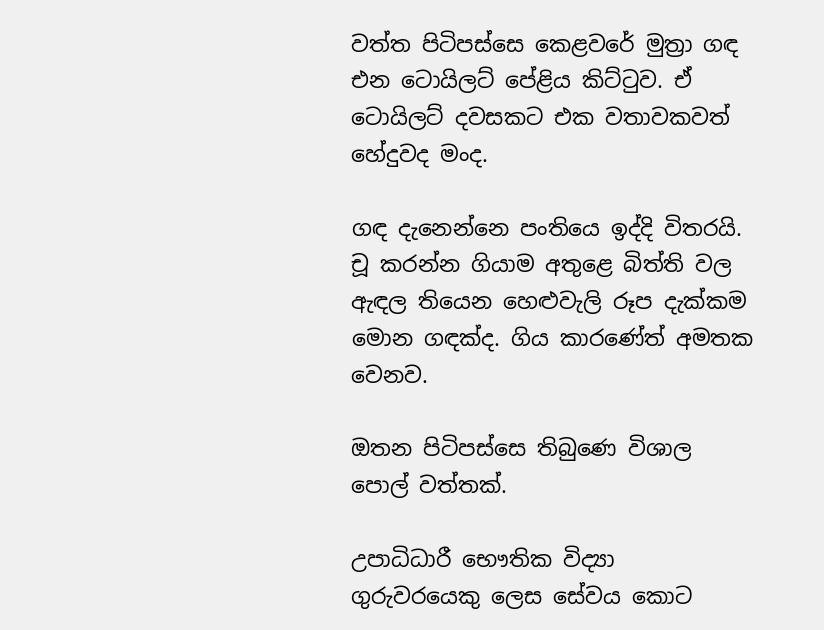වත්ත පිටිපස්සෙ කෙළවරේ මුත්‍රා ගඳ එන ටොයිලට් පේළිය කිට්ටුව. ඒ ටොයිලට් දවසකට එක වතාවකවත් හේදුවද මංද.

ගඳ දැනෙන්නෙ පංතියෙ ඉද්දි විතරයි. චූ කරන්න ගියාම අතුළෙ බිත්ති වල ඇඳල තියෙන හෙළුවැලි රූප දැක්කම මොන ගඳක්ද. ගිය කාරණේත් අමතක වෙනව.

ඔතන පිටිපස්සෙ තිබුණෙ විශාල පොල් වත්තක්.

උපාධිධාරී භෞතික විද්‍යා  ගුරුවරයෙකු ලෙස සේවය කොට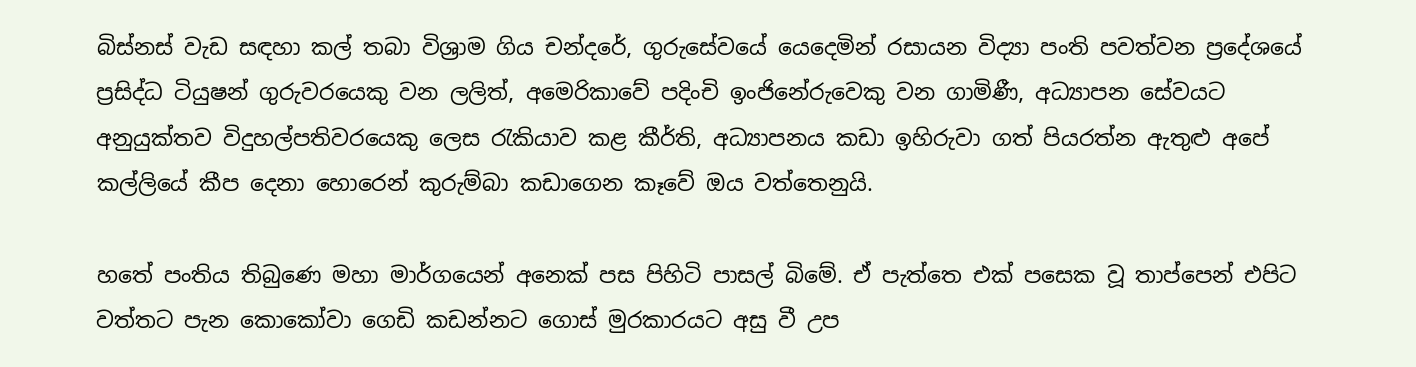බිස්නස් වැඩ සඳහා කල් තබා විශ්‍රාම ගිය චන්දරේ, ගුරුසේවයේ යෙදෙමින් රසායන විද්‍යා පංති පවත්වන ප්‍රදේශයේ ප්‍රසිද්ධ ටියුෂන් ගුරුවරයෙකු වන ලලිත්, අමෙරිකාවේ පදිංචි ඉංජිනේරුවෙකු වන ගාමිණී, අධ්‍යාපන සේවයට අනුයුක්තව විදුහල්පතිවරයෙකු ලෙස රැකියාව කළ කීර්ති, අධ්‍යාපනය කඩා ඉහිරුවා ගත් පියරත්න ඇතුළු අපේ කල්ලියේ කීප දෙනා හොරෙන් කුරුම්බා කඩාගෙන කෑවේ ඔය වත්තෙනුයි.

හතේ පංතිය තිබුණෙ මහා මාර්ගයෙන් අනෙක් පස පිහිටි පාසල් බිමේ. ඒ පැත්තෙ එක් පසෙක වූ තාප්පෙන් එපිට වත්තට පැන කොකෝවා ගෙඩි කඩන්නට ගොස් මුරකාරයට අසු වී උප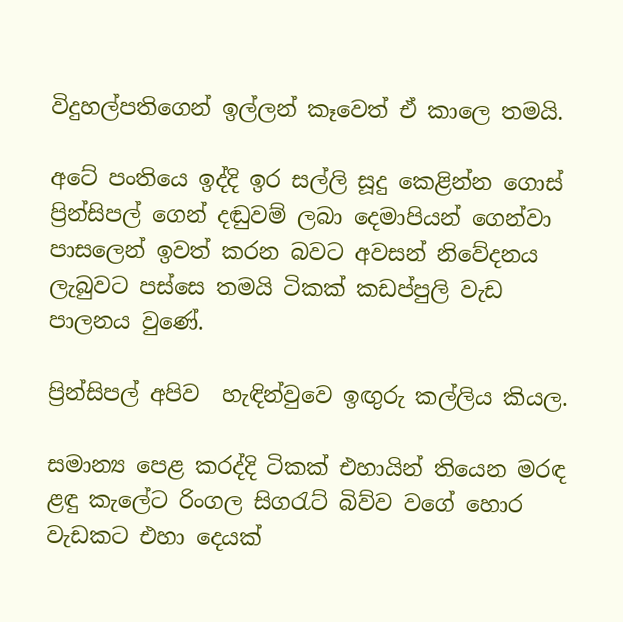විදුහල්පතිගෙන් ඉල්ලන් කෑවෙත් ඒ කාලෙ තමයි.

අටේ පංතියෙ ඉද්දි ඉර සල්ලි සූදු කෙළින්න ගොස් ප්‍රින්සිපල් ගෙන් දඬුවම් ලබා දෙමාපියන් ගෙන්වා පාසලෙන් ඉවත් කරන බවට අවසන් නිවේදනය ලැබුවට පස්සෙ තමයි ටිකක් කඩප්පුලි වැඩ පාලනය වුණේ.

ප්‍රින්සිපල් අපිව  හැඳින්වුවෙ ඉඟුරු කල්ලිය කියල.

සමාන්‍ය පෙළ කරද්දි ටිකක් එහායින් තියෙන මරඳ ළඳු කැලේට රිංගල සිගරැට් බිව්ව වගේ හොර වැඩකට එහා දෙයක්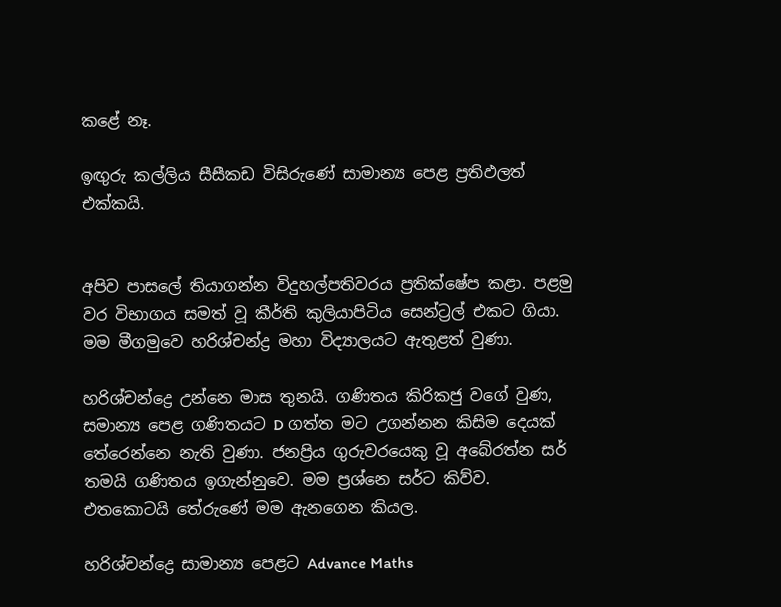කළේ නෑ.

ඉඟුරු කල්ලිය සීසීකඩ විසිරුණේ සාමාන්‍ය පෙළ ප්‍රතිඵලත් එක්කයි.


අපිව පාසලේ තියාගන්න විදුහල්පතිවරය ප්‍රතික්ෂේප කළා. පළමු වර විභාගය සමත් වූ කීර්ති කුලියාපිටිය සෙන්ට්‍රල් එකට ගියා. මම මීගමුවෙ හරිශ්චන්ද්‍ර මහා විද්‍යාලයට ඇතුළත් වුණා.

හරිශ්චන්ද්‍රෙ උන්නෙ මාස තුනයි. ගණිතය කිරිකජු වගේ වුණ, සමාන්‍ය පෙළ ගණිතයට D ගත්ත මට උගන්නන කිසිම දෙයක් තේරෙන්නෙ නැති වුණා. ජනප්‍රිය ගුරුවරයෙකු වූ අබේරත්න සර් තමයි ගණිතය ඉගැන්නුවෙ. මම ප්‍රශ්නෙ සර්ට කිව්ව. එතකොටයි තේරුණේ මම ඇනගෙන කියල.

හරිශ්චන්ද්‍රෙ සාමාන්‍ය පෙළට Advance Maths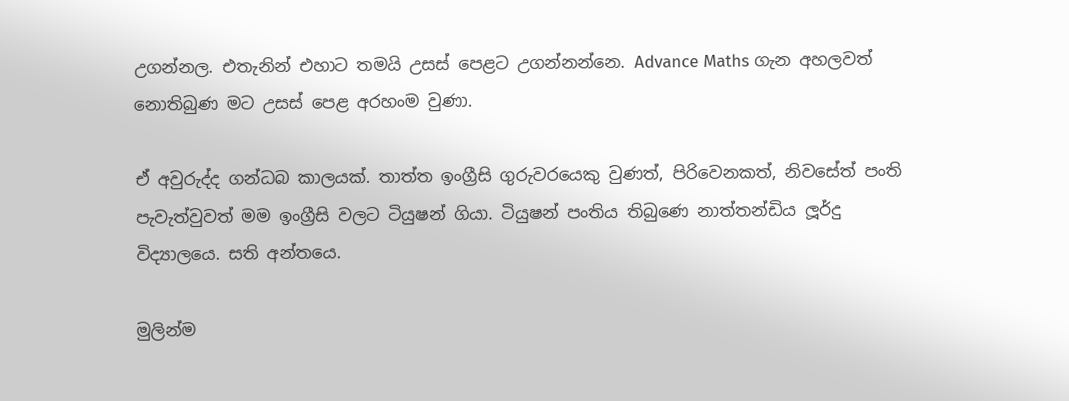උගන්නල. එතැනින් එහාට තමයි උසස් පෙළට උගන්නන්නෙ. Advance Maths ගැන අහලවත් නොතිබුණ මට උසස් පෙළ අරහංම වුණා.

ඒ අවුරුද්ද ගන්ධබ කාලයක්. තාත්ත ඉංග්‍රීසි ගුරුවරයෙකු වුණත්, පිරිවෙනකත්, නිවසේත් පංති පැවැත්වුවත් මම ඉංග්‍රීසි වලට ටියුෂන් ගියා. ටියුෂන් පංතිය තිබුණෙ නාත්තන්ඩිය ලූර්දු විද්‍යාලයෙ. සති අන්තයෙ.

මුලින්ම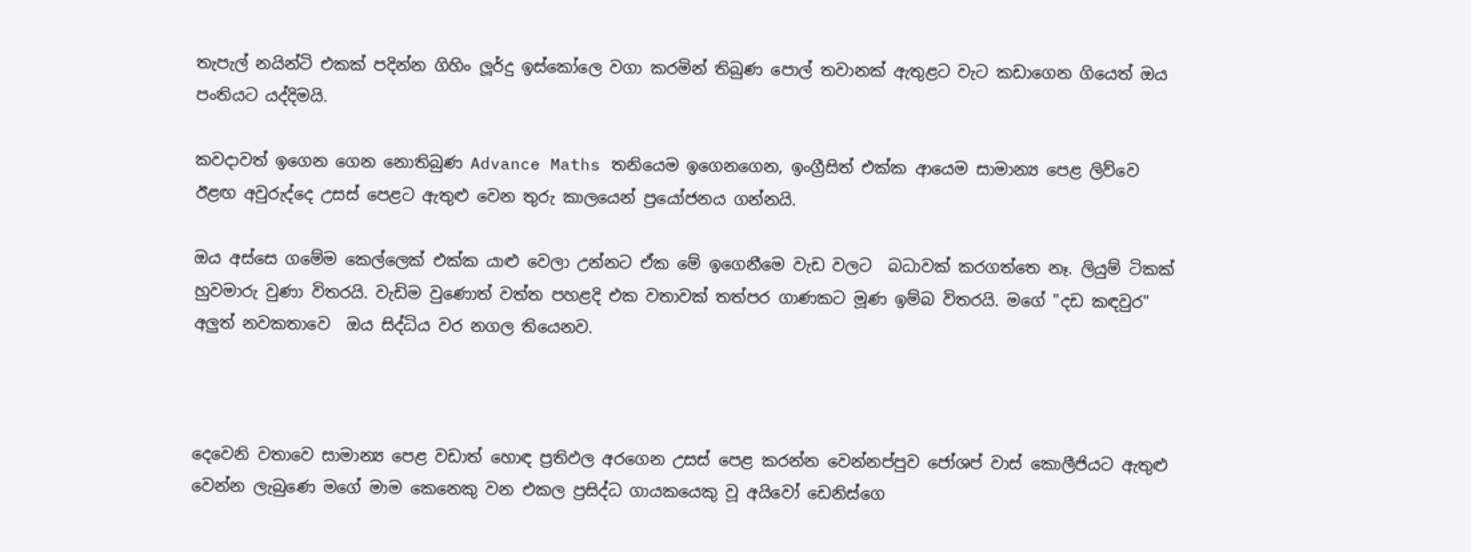තැපැල් නයින්ටි එකක් පදින්න ගිහිං ලූර්දු ඉස්කෝලෙ වගා කරමින් තිබුණ පොල් තවානක් ඇතුළට වැට කඩාගෙන ගියෙත් ඔය පංතියට යද්දිමයි.

කවදාවත් ඉගෙන ගෙන නොතිබුණ Advance Maths තනියෙම ඉගෙනගෙන, ඉංග්‍රීසිත් එක්ක ආයෙම සාමාන්‍ය පෙළ ලිව්වෙ ඊළඟ අවුරුද්දෙ උසස් පෙළට ඇතුළු වෙන තුරු කාලයෙන් ප්‍රයෝජනය ගන්නයි.

ඔය අස්සෙ ගමේම කෙල්ලෙක් එක්ක යාළු වෙලා උන්නට ඒක මේ ඉගෙනීමෙ වැඩ වලට  බධාවක් කරගත්තෙ නෑ. ලියුම් ටිකක් හුවමාරු වුණා විතරයි. වැඩිම වුණොත් වත්ත පහළදි එක වතාවක් තත්පර ගාණකට මූණ ඉම්බ විතරයි. මගේ "දඩ කඳවුර" අලුත් නවකතාවෙ  ඔය සිද්ධිය වර නගල තියෙනව.



දෙවෙනි වතාවෙ සාමාන්‍ය පෙළ වඩාත් හොඳ ප්‍රතිඵල අරගෙන උසස් පෙළ කරන්න වෙන්නප්පුව ජෝශප් වාස් කොලීජියට ඇතුළු වෙන්න ලැබුණෙ මගේ මාම කෙනෙකු වන එකල ප්‍රසිද්ධ ගායකයෙකු වූ අයිවෝ ඩෙනිස්ගෙ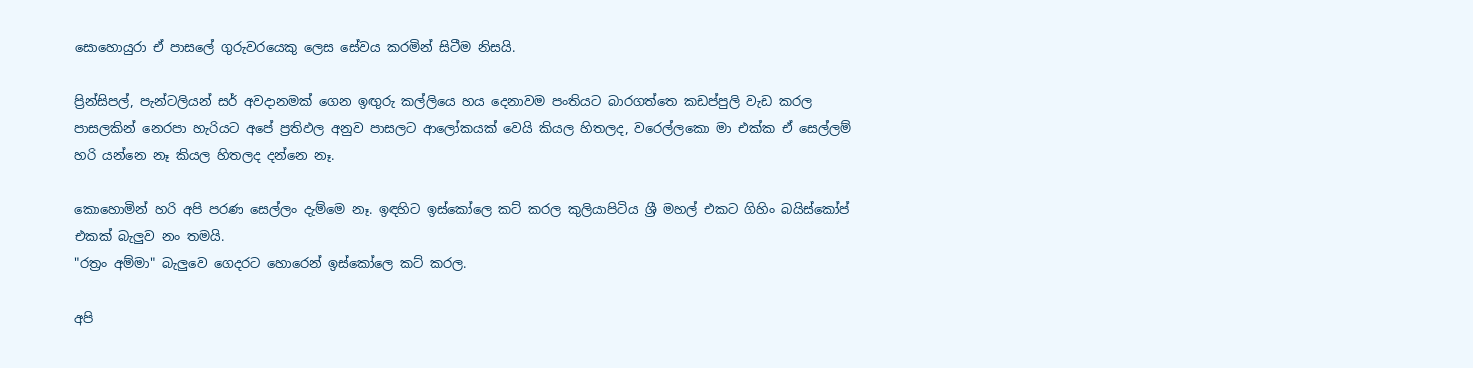සොහොයුරා ඒ පාසලේ ගුරුවරයෙකු ලෙස සේවය කරමින් සිටීම නිසයි.

ප්‍රින්සිපල්, පැන්ටලියන් සර් අවදානමක් ගෙන ඉඟුරු කල්ලියෙ හය දෙනාවම පංතියට බාරගත්තෙ කඩප්පුලි වැඩ කරල පාසලකින් නෙරපා හැරියට අපේ ප්‍රතිඵල අනුව පාසලට ආලෝකයක් වෙයි කියල හිතලද, වරෙල්ලකො මා එක්ක ඒ සෙල්ලම් හරි යන්නෙ නෑ කියල හිතලද දන්නෙ නෑ.

කොහොමින් හරි අපි පරණ සෙල්ලං දැම්මෙ නෑ. ඉඳහිට ඉස්කෝලෙ කට් කරල කුලියාපිටිය ශ්‍රී මහල් එකට ගිහිං බයිස්කෝප් එකක් බැලුව නං තමයි.
"රත්‍රං අම්මා" බැලුවෙ ගෙදරට හොරෙන් ඉස්කෝලෙ කට් කරල.

අපි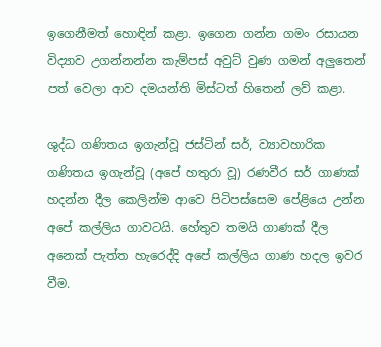ඉගෙනීමත් හොඳින් කළා. ඉගෙන ගන්න ගමං රසායන විද්‍යාව උගන්නන්න කැම්පස් අවුට් වුණ ගමන් අලුතෙන් පත් වෙලා ආව දමයන්ති මිස්ටත් හිතෙන් ලව් කළා.

ශුද්ධ ගණිතය ඉගැන්වූ ජස්ටින් සර්, ව්‍යාවහාරික ගණිතය ඉගැන්වූ (අපේ හතුරා වූ) රණවීර සර් ගාණක් හදන්න දීල කෙලින්ම ආවෙ පිටිපස්සෙම පේළියෙ උන්න අපේ කල්ලිය ගාවටයි. හේතුව තමයි ගාණක් දීල අනෙක් පැත්ත හැරෙද්දි අපේ කල්ලිය ගාණ හදල ඉවර  වීම.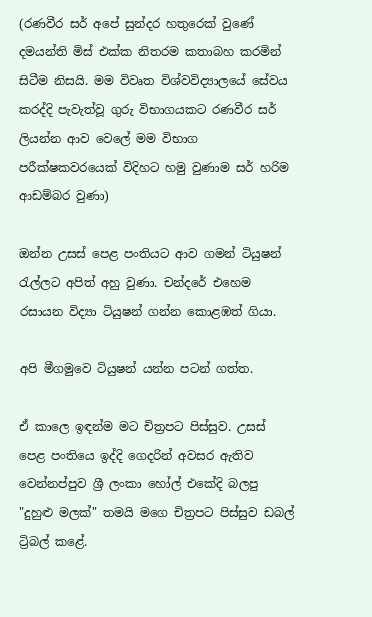(රණවීර සර් අපේ සුන්දර හතුරෙක් වුණේ දමයන්ති මිස් එක්ක නිතරම කතාබහ කරමින් සිටීම නිසයි. මම විවෘත විශ්වවිද්‍යාලයේ සේවය කරද්දි පැවැත්වූ ගුරු විභාගයකට රණවීර සර් ලියන්න ආව වෙලේ මම විභාග පරීක්ෂකවරයෙක් විදිහට හමු වුණාම සර් හරිම ආඩම්බර වුණා)

ඔන්න උසස් පෙළ පංතියට ආව ගමන් ටියුෂන් රැල්ලට අපිත් අහු වුණා. චන්දරේ එහෙම රසායන විද්‍යා ටියුෂන් ගන්න කොළඹත් ගියා.

අපි මීගමුවෙ ටියුෂන් යන්න පටන් ගත්ත.

ඒ කාලෙ ඉඳන්ම මට චිත්‍රපට පිස්සුව. උසස් පෙළ පංතියෙ ඉද්දි ගෙදරින් අවසර ඇතිව වෙන්නප්පුව ශ්‍රී ලංකා හෝල් එකේදි බලපු "දුහුළු මලක්" තමයි මගෙ චිත්‍රපට පිස්සුව ඩබල් ට්‍රිබල් කළේ.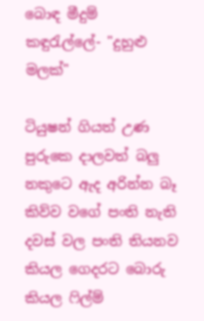බොඳ මීදුම් කඳුරැල්ලේ- "දුහුළු මලක්"

ටියුෂන් ගියත් උණ පුරුකෙ දාලවත් බලු නකුටෙ ඇද අරින්න බෑ කිව්ව වගේ පංති නැති දවස් වල පංති තියනව කියල ගෙදරට බොරු කියල ෆිල්ම්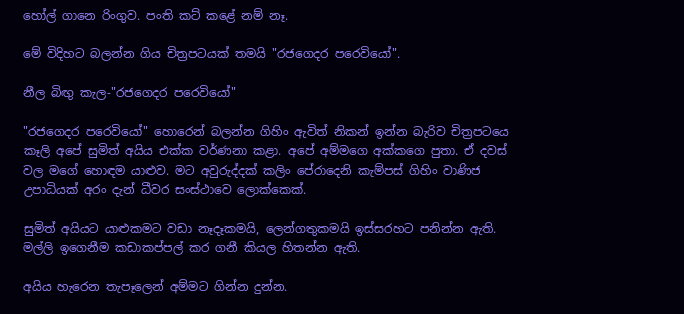හෝල් ගානෙ රිංගුව. පංති කට් කළේ නම් නෑ.

මේ විදිහට බලන්න ගිය චිත්‍රපටයක් තමයි "රජගෙදර පරෙවියෝ".

නීල බිඟු කැල-"රජගෙදර පරෙවියෝ"

"රජගෙදර පරෙවියෝ" හොරෙන් බලන්න ගිහිං ඇවිත් නිකන් ඉන්න බැරිව චිත්‍රපටයෙ කෑලි අපේ සුමිත් අයිය එක්ක වර්ණනා කළා. අපේ අම්මගෙ අක්කගෙ පුතා. ඒ දවස් වල මගේ හොඳම යාළුව. මට අවුරුද්දක් කලිං පේරාදෙනි කැම්පස් ගිහිං වාණිජ උපාධියක් අරං දැන් ධීවර සංස්ථාවෙ ලොක්කෙක්.

සුමිත් අයියට යාළුකමට වඩා නෑදෑකමයි, ලෙන්ගතුකමයි ඉස්සරහට පනින්න ඇති. මල්ලි ඉගෙනීම කඩාකප්පල් කර ගනී කියල හිතන්න ඇති.

අයිය හැරෙන තැපෑලෙන් අම්මට ගින්න දුන්න.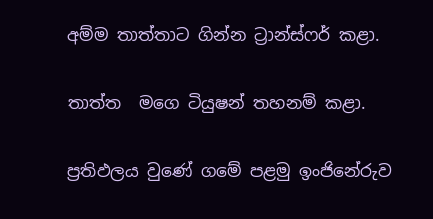අම්ම තාත්තාට ගින්න ට්‍රාන්ස්ෆර් කළා.

තාත්ත  මගෙ ටියුෂන් තහනම් කළා.

ප්‍රතිඵලය වුණේ ගමේ පළමු ඉංජිනේරුව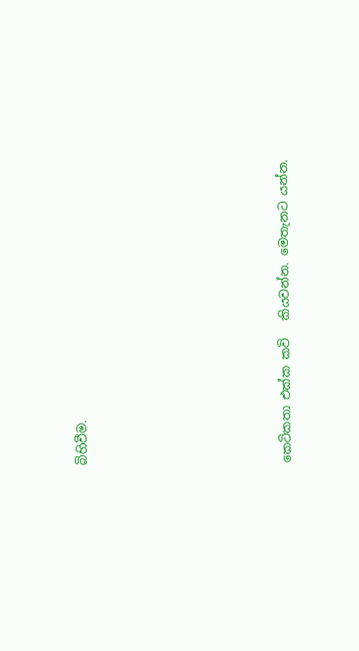බිහිවීම.







කෙටිකතා එක්ක කවි   කියවන්න. මෙතැනට යන්න.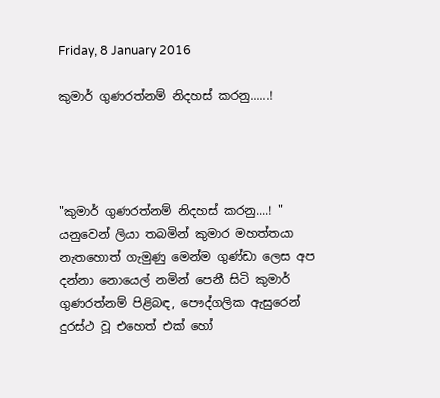Friday, 8 January 2016

කුමාර් ගුණරත්නම් නිදහස් කරනු......!




"කුමාර් ගුණරත්නම් නිදහස් කරනු....! "
යනුවෙන් ලියා තබමින් කුමාර මහත්තයා නැතහොත් ගැමුණු මෙන්ම ගුණ්ඩා ලෙස අප දන්නා නොයෙල් නමින් පෙනී සිටි කුමාර් ගුණරත්නම් පිළිබඳ, පෞද්ගලික ඇසුරෙන් දුරස්ථ වූ එහෙත් එක් හෝ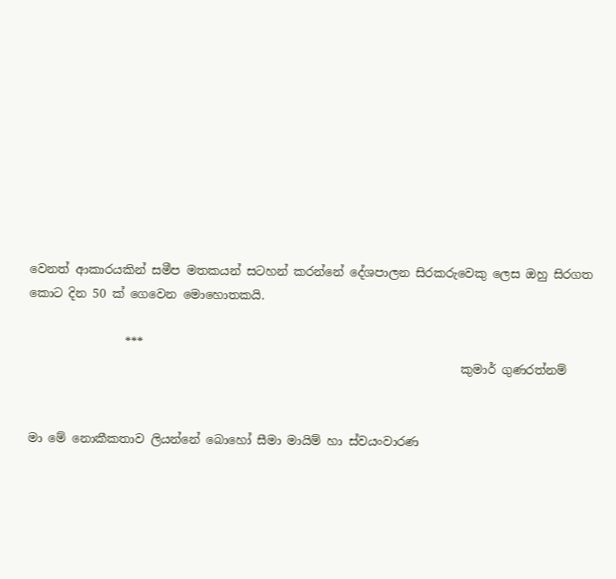වෙනත් ආකාරයකින් සමීප මතකයන් සටහන් කරන්නේ දේශපාලන සිරකරුවෙකු ලෙස ඔහු සිරගත කොට දින 50 ක් ගෙවෙන මොහොතකයි.

                ***
                                                                        කුමාර් ගුණරත්නම්


මා මේ නොකීකතාව ලියන්නේ බොහෝ සීමා මායිම් හා ස්වයංවාරණ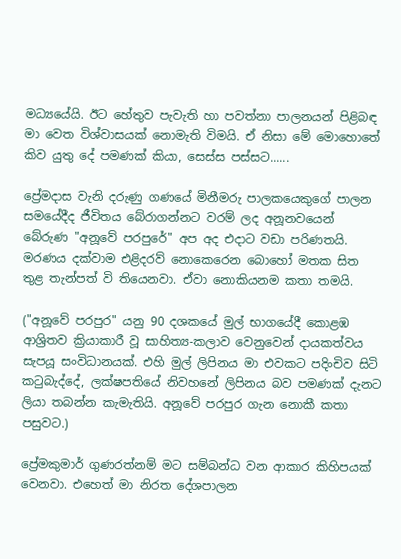මධ්‍යයේයි. ඊට හේතුව පැවැති හා පවත්නා පාලනයන් පිළිබඳ මා වෙත විශ්වාසයක් නොමැති විමයි. ඒ නිසා මේ මොහොතේ කිව යුතු දේ පමණක් කියා, සෙස්ස පස්සට......

ප්‍රේමදාස වැනි දරුණු ගණයේ මිනීමරු පාලකයෙකුගේ පාලන සමයේදීද ජීවිතය බේරාගන්නට වරම් ලද අනූනවයෙන් බේරුණ "අනූවේ පරපුරේ" අප අද එදාට වඩා පරිණතයි. මරණය දක්වාම එළිදරව් නොකෙරෙන බොහෝ මතක සිත තුළ තැන්පත් වි තියෙනවා. ඒවා නොකියනම කතා තමයි.

("අනූවේ පරපුර" යනු 90 දශකයේ මුල් භාගයේදී කොළඹ ආශ්‍රිතව ක්‍රියාකාරී වූ සාහිත්‍ය-කලාව වෙනුවෙන් දායකත්වය සැපයූ සංවිධානයක්. එහි මුල් ලිපිනය මා එවකට පදිංචිව සිටි කටුබැද්දේ, ලක්ෂපතියේ නිවහනේ ලිපිනය බව පමණක් දැනට ලියා තබන්න කැමැතියි. අනූවේ පරපුර ගැන නොකී කතා පසුවට.)

ප්‍රේමකුමාර් ගුණරත්නම් මට සම්බන්ධ වන ආකාර කිහිපයක් වෙනවා. එහෙත් මා නිරත දේශපාලන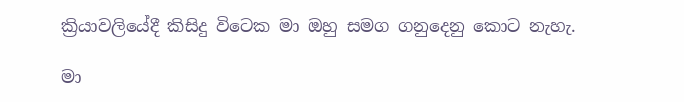ක්‍රියාවලියේදී කිසිදු විටෙක මා ඔහු සමග ගනුදෙනු කොට නැහැ.

මා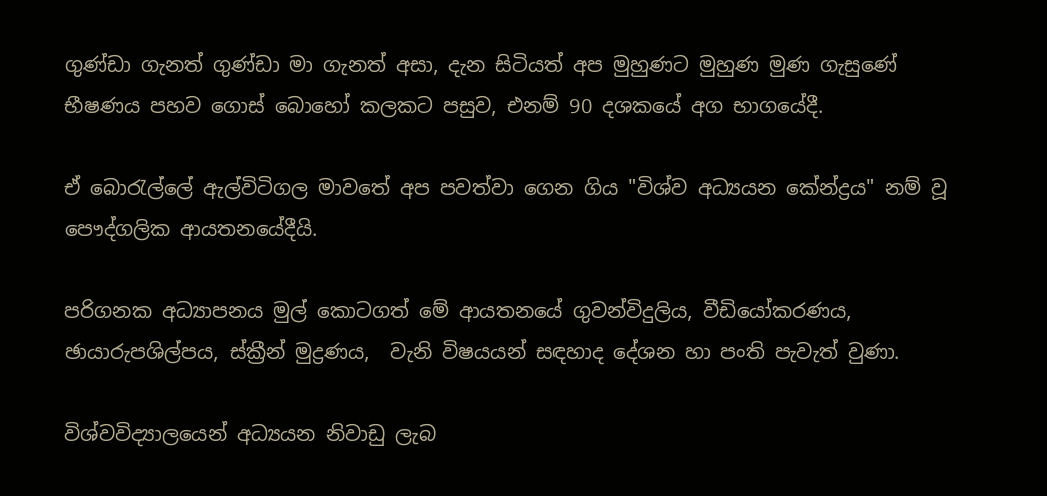ගුණ්ඩා ගැනත් ගුණ්ඩා මා ගැනත් අසා, දැන සිටියත් අප මුහුණට මුහුණ මුණ ගැසුණේ භීෂණය පහව ගොස් බොහෝ කලකට පසුව, එනම් 90 දශකයේ අග භාගයේදී.

ඒ බොරැල්ලේ ඇල්විටිගල මාවතේ අප පවත්වා ගෙන ගිය "විශ්ව අධ්‍යයන කේන්ද්‍රය" නම් වූ පෞද්ගලික ආයතනයේදීයි.

පරිගනක අධ්‍යාපනය මුල් කොටගත් මේ ආයතනයේ ගුවන්විදුලිය, වීඩියෝකරණය, ඡායාරුපශිල්පය, ස්ක්‍රීන් මුද්‍රණය,  වැනි විෂයයන් සඳහාද දේශන හා පංති පැවැත් වුණා.

විශ්වවිද්‍යාලයෙන් අධ්‍යයන නිවාඩු ලැබ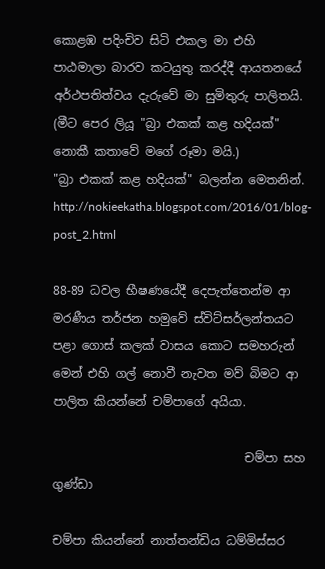කොළඹ පදිංචිව සිටි එකල මා එහි පාඨමාලා බාරව කටයුතු කරද්දී ආයතනයේ අර්ථපතිත්වය දැරුවේ මා සුමිතුරු පාලිතයි. (මීට පෙර ලියූ "බ්‍රා එකක් කළ හදියක්" නොකී කතාවේ මගේ රූමා මයි.)
"බ්‍රා එකක් කළ හදියක්" බලන්න මෙතනින්.
http://nokieekatha.blogspot.com/2016/01/blog-post_2.html

88-89 ධවල භීෂණයේදී දෙපැත්තෙන්ම ආ මරණීය තර්ජන හමුවේ ස්විට්සර්ලන්තයට පළා ගොස් කලක් වාසය කොට සමහරුන් මෙන් එහි ගල් නොවී නැවත මව් බිමට ආ පාලිත කියන්නේ චම්පාගේ අයියා.

                                චම්පා සහ ගුණ්ඩා

චම්පා කියන්නේ නාත්තන්ඩිය ධම්මිස්සර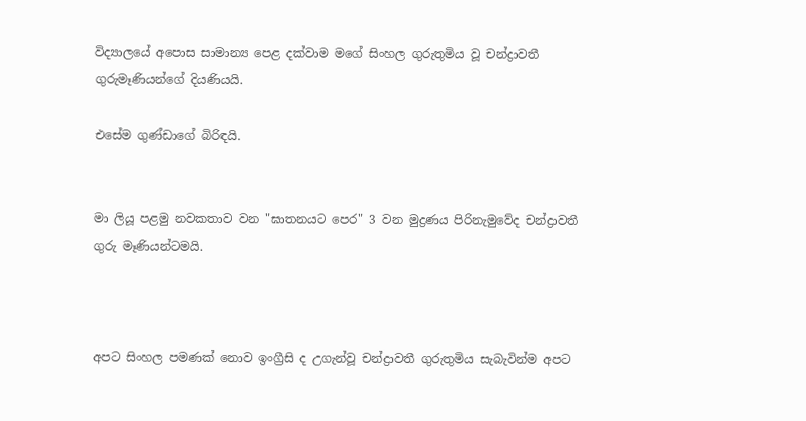විද්‍යාලයේ අපොස සාමාන්‍ය පෙළ දක්වාම මගේ සිංහල ගුරුතුමිය වූ චන්ද්‍රාවතී ගුරුමෑණියන්ගේ දියණියයි.

එසේම ගුණ්ඩාගේ බිරිඳයි.


මා ලියූ පළමු නවකතාව වන "ඝාතනයට පෙර" 3 වන මුද්‍රණය පිරිනැමුවේද චන්ද්‍රාවතී ගුරු මෑණියන්ටමයි.



අපට සිංහල පමණක් නොව ඉංග්‍රීසි ද උගැන්වූ චන්ද්‍රාවතී ගුරුතුමිය සැබැවින්ම අපට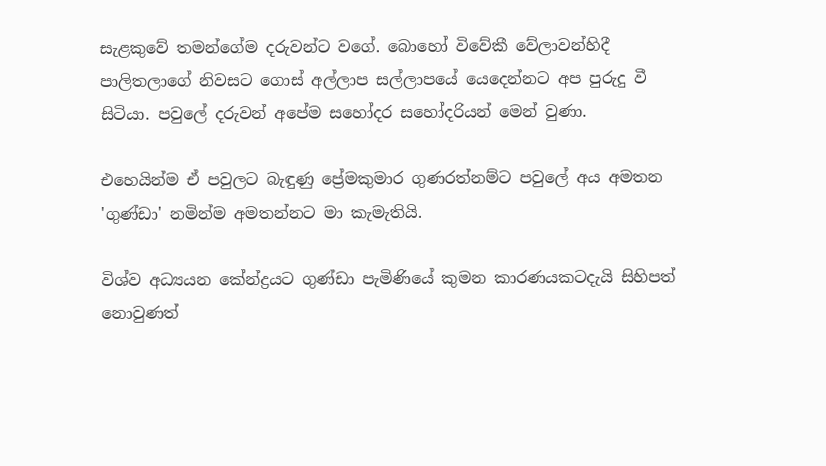සැළකුවේ තමන්ගේම දරුවන්ට වගේ. බොහෝ විවේකී වේලාවන්හිදී පාලිතලාගේ නිවසට ගොස් අල්ලාප සල්ලාපයේ යෙදෙන්නට අප පුරුදු වී සිටියා. පවුලේ දරුවන් අපේම සහෝදර සහෝදරියන් මෙන් වුණා.

එහෙයින්ම ඒ පවුලට බැඳුණු ප්‍රේමකුමාර ගුණරත්නම්ට පවුලේ අය අමතන 'ගුණ්ඩා' නමින්ම අමතන්නට මා කැමැතියි.

විශ්ව අධ්‍යයන කේන්ද්‍රයට ගුණ්ඩා පැමිණියේ කුමන කාරණයකටදැයි සිහිපත් නොවුණත්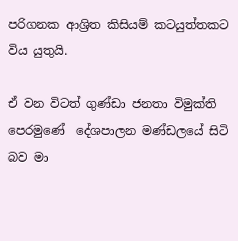පරිගනක ආශ්‍රිත කිසියම් කටයුත්තකට විය යුතුයි.

ඒ වන විටත් ගුණ්ඩා ජනතා විමුක්ති පෙරමුණේ  දේශපාලන මණ්ඩලයේ සිටි බව මා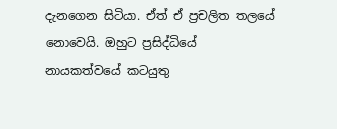දැනගෙන සිටියා. ඒත් ඒ ප්‍රචලිත තලයේ නොවෙයි. ඔහුට ප්‍රසිද්ධියේ නායකත්වයේ කටයුතු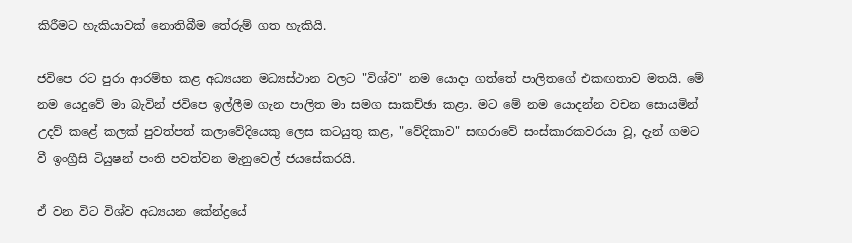කිරීමට හැකියාවක් නොතිබීම තේරුම් ගත හැකියි.

ජවිපෙ රට පුරා ආරම්භ කළ අධ්‍යයන මධ්‍යස්ථාන වලට "විශ්ව" නම යොදා ගත්තේ පාලිතගේ එකඟතාව මතයි. මේ නම යෙදුවේ මා බැවින් ජවිපෙ ඉල්ලීම ගැන පාලිත මා සමග සාකච්ඡා කළා. මට මේ නම යොදන්න වචන සොයමින් උදව් කළේ කලක් පුවත්පත් කලාවේදියෙකු ලෙස කටයුතු කළ, "වේදිකාව" සඟරාවේ සංස්කාරකවරයා වූ, දැන් ගමට වී ඉංග්‍රීසි ටියුෂන් පංති පවත්වන මැනුවෙල් ජයසේකරයි.

ඒ වන විට විශ්ව අධ්‍යයන කේන්ද්‍රයේ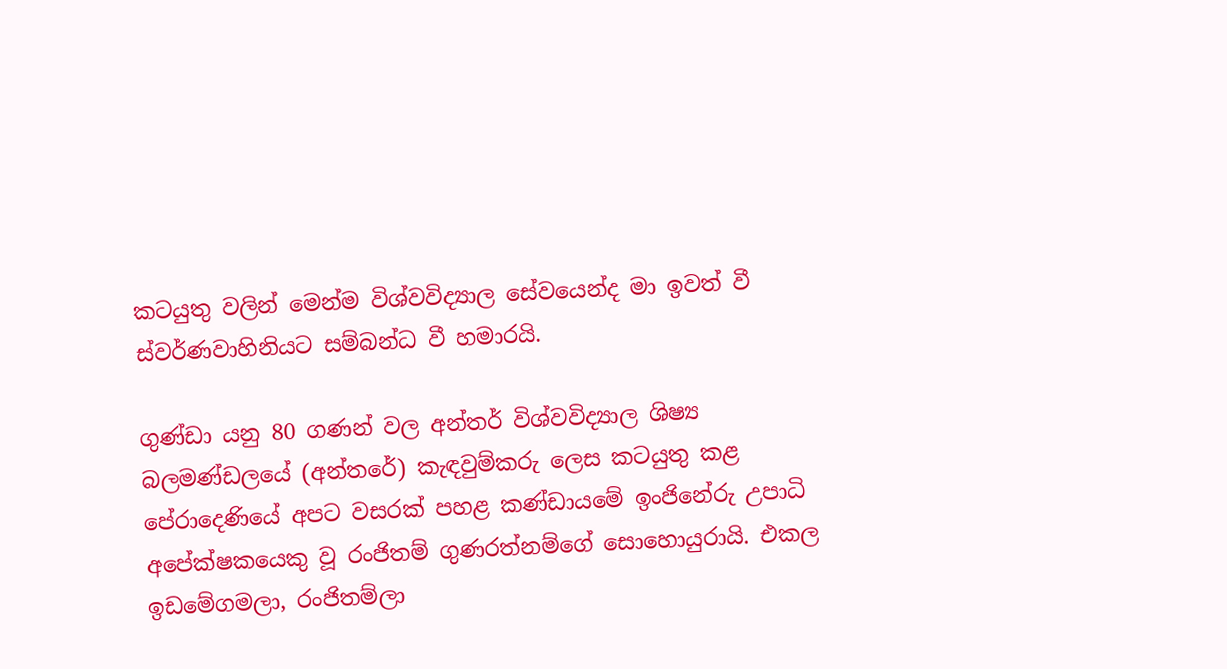කටයුතු වලින් මෙන්ම විශ්වවිද්‍යාල සේවයෙන්ද මා ඉවත් වී ස්වර්ණවාහිනියට සම්බන්ධ වී හමාරයි.

ගුණ්ඩා යනු 80 ගණන් වල අන්තර් විශ්වවිද්‍යාල ශිෂ්‍ය බලමණ්ඩලයේ (අන්තරේ) කැඳවුම්කරු ලෙස කටයුතු කළ පේරාදෙණියේ අපට වසරක් පහළ කණ්ඩායමේ ඉංජිනේරු උපාධි අපේක්ෂකයෙකු වූ රංජිතම් ගුණරත්නම්ගේ සොහොයුරායි. එකල ඉඩමේගමලා, රංජිතම්ලා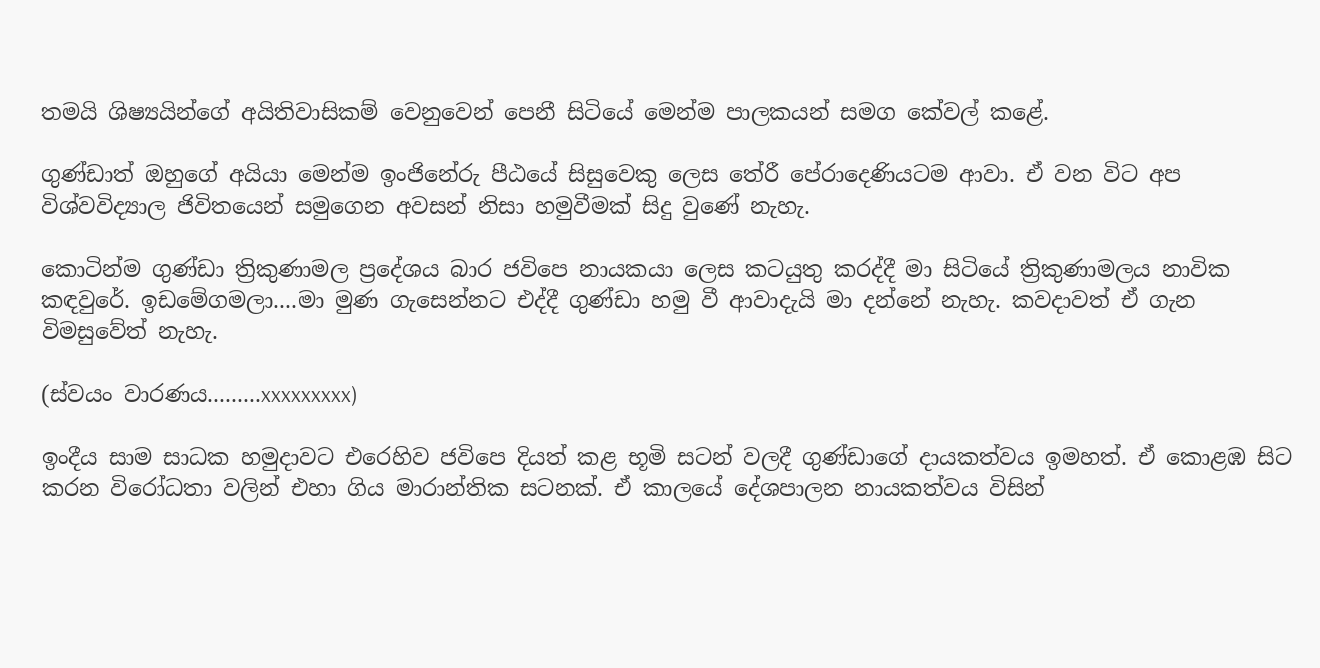තමයි ශිෂ්‍යයින්ගේ අයිතිවාසිකම් වෙනුවෙන් පෙනී සිටියේ මෙන්ම පාලකයන් සමග කේවල් කළේ.

ගුණ්ඩාත් ඔහුගේ අයියා මෙන්ම ඉංජිනේරු පීඨයේ සිසුවෙකු ලෙස තේරී පේරාදෙණියටම ආවා. ඒ වන විට අප විශ්වවිද්‍යාල ජිවිතයෙන් සමුගෙන අවසන් නිසා හමුවීමක් සිදු වුණේ නැහැ.

කොටින්ම ගුණ්ඩා ත්‍රිකුණාමල ප්‍රදේශය බාර ජවිපෙ නායකයා ලෙස කටයුතු කරද්දී මා සිටියේ ත්‍රිකුණාමලය නාවික කඳවුරේ. ඉඩමේගමලා....මා මුණ ගැසෙන්නට එද්දී ගුණ්ඩා හමු වී ආවාදැයි මා දන්නේ නැහැ. කවදාවත් ඒ ගැන විමසුවේත් නැහැ.

(ස්වයං වාරණය.........xxxxxxxxx)

ඉංදීය සාම සාධක හමුදාවට එරෙහිව ජවිපෙ දියත් කළ භූමි සටන් වලදී ගුණ්ඩාගේ දායකත්වය ඉමහත්. ඒ කොළඹ සිට කරන විරෝධතා වලින් එහා ගිය මාරාන්තික සටනක්. ඒ කාලයේ දේශපාලන නායකත්වය විසින්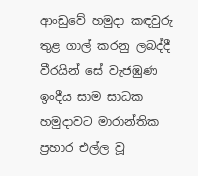ආංඩුවේ හමුදා කඳවුරු තුළ ගාල් කරනු ලබද්දී වීරයින් සේ වැජඹුණ ඉංදීය සාම සාධක හමුදාවට මාරාන්තික ප්‍රහාර එල්ල වූ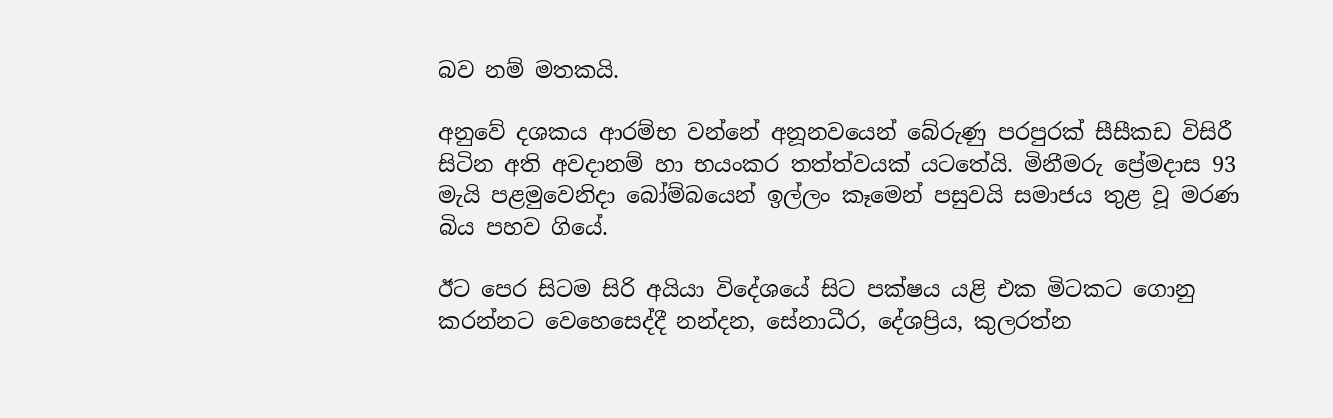බව නම් මතකයි.

අනුවේ දශකය ආරම්භ වන්නේ අනූනවයෙන් බේරුණු පරපුරක් සීසීකඩ විසිරී සිටින අති අවදානම් හා භයංකර තත්ත්වයක් යටතේයි. මිනීමරු ප්‍රේමදාස 93 මැයි පළමුවෙනිදා බෝම්බයෙන් ඉල්ලං කෑමෙන් පසුවයි සමාජය තුළ වූ මරණ බිය පහව ගියේ.

ඊට පෙර සිටම සිරි අයියා විදේශයේ සිට පක්ෂය යළි එක මිටකට ගොනු කරන්නට වෙහෙසෙද්දී නන්දන, සේනාධීර, දේශප්‍රිය, කුලරත්න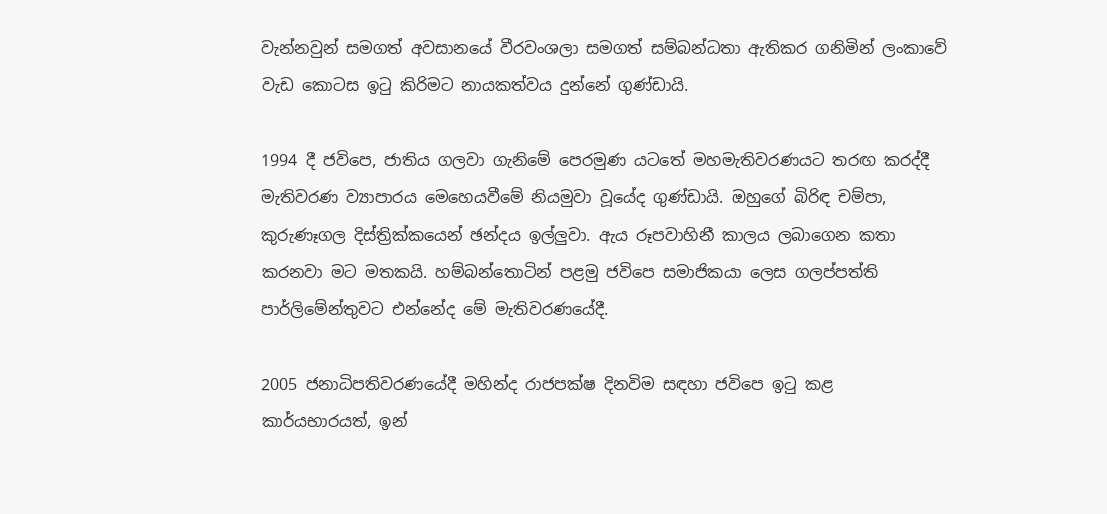වැන්නවුන් සමගත් අවසානයේ වීරවංශලා සමගත් සම්බන්ධතා ඇතිකර ගනිමින් ලංකාවේ වැඩ කොටස ඉටු කිරිමට නායකත්වය දුන්නේ ගුණ්ඩායි.

1994 දී ජවිපෙ, ජාතිය ගලවා ගැනිමේ පෙරමුණ යටතේ මහමැතිවරණයට තරඟ කරද්දී මැතිවරණ ව්‍යාපාරය මෙහෙයවීමේ නියමුවා වූයේද ගුණ්ඩායි. ඔහුගේ බිරිඳ චම්පා, කුරුණෑගල දිස්ත්‍රික්කයෙන් ඡන්දය ඉල්ලුවා. ඇය රූපවාහිනී කාලය ලබාගෙන කතා කරනවා මට මතකයි. හම්බන්තොටින් පළමු ජවිපෙ සමාජිකයා ලෙස ගලප්පත්ති පාර්ලිමේන්තුවට එන්නේද මේ මැතිවරණයේදී.

2005 ජනාධිපතිවරණයේදී මහින්ද රාජපක්ෂ දිනවිම සඳහා ජවිපෙ ඉටු කළ කාර්යභාරයත්, ඉන්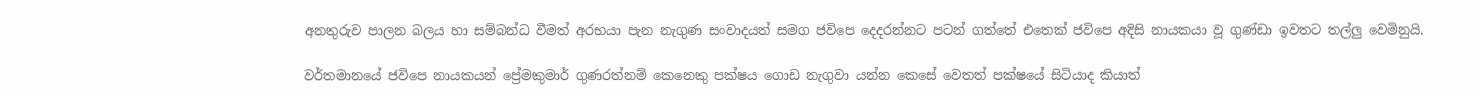අනතුරුව පාලන බලය හා සම්බන්ධ වීමත් අරභයා පැන නැගුණ සංවාදයත් සමග ජවිපෙ දෙදරන්නට පටන් ගත්තේ එතෙක් ජවිපෙ අදිසි නායකයා වූ ගුණ්ඩා ඉවතට තල්ලු වෙමිනුයි.

වර්තමානයේ ජවිපෙ නායකයන් ප්‍රේමකුමාර් ගුණරත්නම් කෙනෙකු පක්ෂය ගොඩ නැගුවා යන්න කෙසේ වෙතත් පක්ෂයේ සිටියාද කියාත්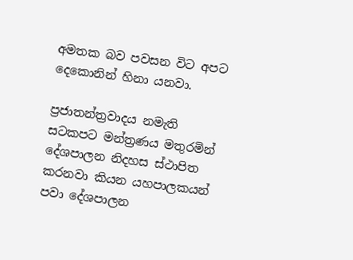අමතක බව පවසන විට අපට දෙකොනින් හිනා යනවා.

ප්‍රජාතන්ත්‍රවාදය නමැති සටකපට මන්ත්‍රණය මතුරමින් දේශපාලන නිදහස ස්ථාපිත කරනවා කියන යහපාලකයන් පවා දේශපාලන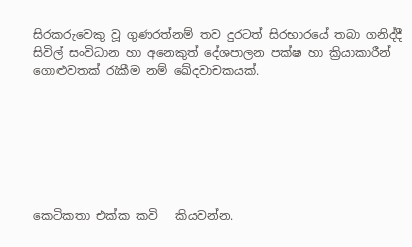සිරකරුවෙකු වූ ගුණරත්නම් තව දුරටත් සිරභාරයේ තබා ගනිද්දී සිවිල් සංවිධාන හා අනෙකුත් දේශපාලන පක්ෂ හා ක්‍රියාකාරීන් ගොළුවතක් රැකීම නම් ඛේදවාචකයක්.







කෙටිකතා එක්ක කවි   කියවන්න.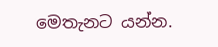මෙතැනට යන්න.